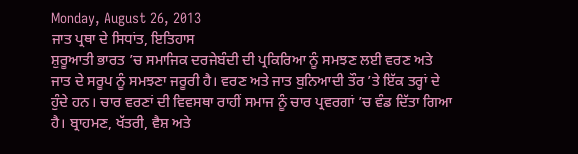Monday, August 26, 2013
ਜਾਤ ਪ੍ਰਥਾ ਦੇ ਸਿਧਾਂਤ, ਇਤਿਹਾਸ
ਸ਼ੁਰੂਆਤੀ ਭਾਰਤ ’ਚ ਸਮਾਜਿਕ ਦਰਜੇਬੰਦੀ ਦੀ ਪ੍ਰਕਿਰਿਆ ਨੂੰ ਸਮਝਣ ਲਈ ਵਰਣ ਅਤੇ ਜਾਤ ਦੇ ਸਰੂਪ ਨੂੰ ਸਮਝਣਾ ਜਰੂਰੀ ਹੈ। ਵਰਣ ਅਤੇ ਜਾਤ ਬੁਨਿਆਦੀ ਤੌਰ ’ਤੇ ਇੱਕ ਤਰ੍ਹਾਂ ਦੇ ਹੁੰਦੇ ਹਨ। ਚਾਰ ਵਰਣਾਂ ਦੀ ਵਿਵਸਥਾ ਰਾਹੀਂ ਸਮਾਜ ਨੂੰ ਚਾਰ ਪ੍ਰਵਰਗਾਂ ’ਚ ਵੰਡ ਦਿੱਤਾ ਗਿਆ ਹੈ। ਬ੍ਰਾਹਮਣ, ਖੱਤਰੀ, ਵੈਸ਼ ਅਤੇ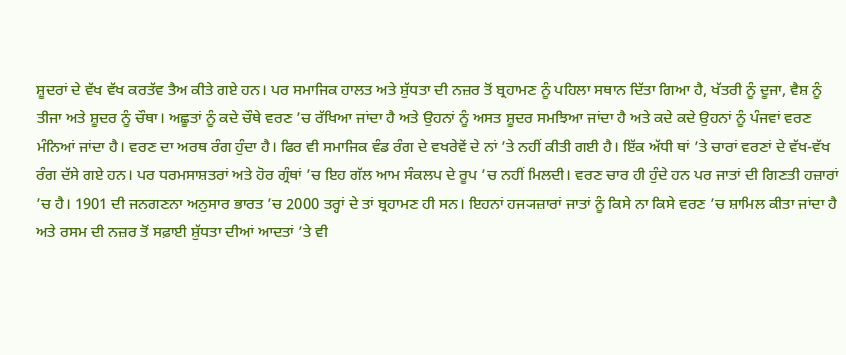ਸ਼ੂਦਰਾਂ ਦੇ ਵੱਖ ਵੱਖ ਕਰਤੱਵ ਤੈਅ ਕੀਤੇ ਗਏ ਹਨ। ਪਰ ਸਮਾਜਿਕ ਹਾਲਤ ਅਤੇ ਸ਼ੁੱਧਤਾ ਦੀ ਨਜ਼ਰ ਤੋਂ ਬ੍ਰਹਾਮਣ ਨੂੰ ਪਹਿਲਾ ਸਥਾਨ ਦਿੱਤਾ ਗਿਆ ਹੈ, ਖੱਤਰੀ ਨੂੰ ਦੂਜਾ, ਵੈਸ਼ ਨੂੰ ਤੀਜਾ ਅਤੇ ਸ਼ੂਦਰ ਨੂੰ ਚੌਥਾ। ਅਛੂਤਾਂ ਨੂੰ ਕਦੇ ਚੌਥੇ ਵਰਣ ’ਚ ਰੱਖਿਆ ਜਾਂਦਾ ਹੈ ਅਤੇ ਉਹਨਾਂ ਨੂੰ ਅਸਤ ਸ਼ੂਦਰ ਸਮਝਿਆ ਜਾਂਦਾ ਹੈ ਅਤੇ ਕਦੇ ਕਦੇ ਉਹਨਾਂ ਨੂੰ ਪੰਜਵਾਂ ਵਰਣ ਮੰਨਿਆਂ ਜਾਂਦਾ ਹੈ। ਵਰਣ ਦਾ ਅਰਥ ਰੰਗ ਹੁੰਦਾ ਹੈ। ਫਿਰ ਵੀ ਸਮਾਜਿਕ ਵੰਡ ਰੰਗ ਦੇ ਵਖਰੇਵੇਂ ਦੇ ਨਾਂ ’ਤੇ ਨਹੀਂ ਕੀਤੀ ਗਈ ਹੈ। ਇੱਕ ਅੱਧੀ ਥਾਂ ’ਤੇ ਚਾਰਾਂ ਵਰਣਾਂ ਦੇ ਵੱਖ-ਵੱਖ ਰੰਗ ਦੱਸੇ ਗਏ ਹਨ। ਪਰ ਧਰਮਸਾਸ਼ਤਰਾਂ ਅਤੇ ਹੋਰ ਗ੍ਰੰਥਾਂ ’ਚ ਇਹ ਗੱਲ ਆਮ ਸੰਕਲਪ ਦੇ ਰੂਪ ’ਚ ਨਹੀਂ ਮਿਲਦੀ। ਵਰਣ ਚਾਰ ਹੀ ਹੁੰਦੇ ਹਨ ਪਰ ਜਾਤਾਂ ਦੀ ਗਿਣਤੀ ਹਜ਼ਾਰਾਂ ’ਚ ਹੈ। 1901 ਦੀ ਜਨਗਣਨਾ ਅਨੁਸਾਰ ਭਾਰਤ ’ਚ 2000 ਤਰ੍ਹਾਂ ਦੇ ਤਾਂ ਬ੍ਰਹਾਮਣ ਹੀ ਸਨ। ਇਹਨਾਂ ਹਜ੍ਯਜ਼ਾਰਾਂ ਜਾਤਾਂ ਨੂੰ ਕਿਸੇ ਨਾ ਕਿਸੇ ਵਰਣ ’ਚ ਸ਼ਾਮਿਲ ਕੀਤਾ ਜਾਂਦਾ ਹੈ ਅਤੇ ਰਸਮ ਦੀ ਨਜ਼ਰ ਤੋਂ ਸਫ਼ਾਈ ਸ਼ੁੱਧਤਾ ਦੀਆਂ ਆਦਤਾਂ ’ਤੇ ਵੀ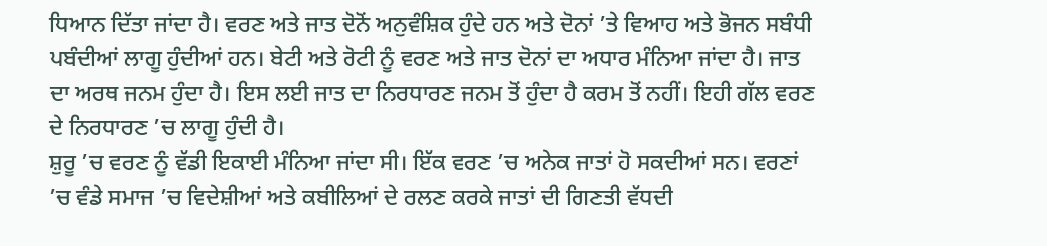ਧਿਆਨ ਦਿੱਤਾ ਜਾਂਦਾ ਹੈ। ਵਰਣ ਅਤੇ ਜਾਤ ਦੋਨੋਂ ਅਨੁਵੰਸ਼ਿਕ ਹੁੰਦੇ ਹਨ ਅਤੇ ਦੋਨਾਂ ’ਤੇ ਵਿਆਹ ਅਤੇ ਭੋਜਨ ਸਬੰਧੀ ਪਬੰਦੀਆਂ ਲਾਗੂ ਹੁੰਦੀਆਂ ਹਨ। ਬੇਟੀ ਅਤੇ ਰੋਟੀ ਨੂੰ ਵਰਣ ਅਤੇ ਜਾਤ ਦੋਨਾਂ ਦਾ ਅਧਾਰ ਮੰਨਿਆ ਜਾਂਦਾ ਹੈ। ਜਾਤ ਦਾ ਅਰਥ ਜਨਮ ਹੁੰਦਾ ਹੈ। ਇਸ ਲਈ ਜਾਤ ਦਾ ਨਿਰਧਾਰਣ ਜਨਮ ਤੋਂ ਹੁੰਦਾ ਹੈ ਕਰਮ ਤੋਂ ਨਹੀਂ। ਇਹੀ ਗੱਲ ਵਰਣ ਦੇ ਨਿਰਧਾਰਣ ’ਚ ਲਾਗੂ ਹੁੰਦੀ ਹੈ।
ਸ਼ੁਰੂ ’ਚ ਵਰਣ ਨੂੰ ਵੱਡੀ ਇਕਾਈ ਮੰਨਿਆ ਜਾਂਦਾ ਸੀ। ਇੱਕ ਵਰਣ ’ਚ ਅਨੇਕ ਜਾਤਾਂ ਹੋ ਸਕਦੀਆਂ ਸਨ। ਵਰਣਾਂ ’ਚ ਵੰਡੇ ਸਮਾਜ ’ਚ ਵਿਦੇਸ਼ੀਆਂ ਅਤੇ ਕਬੀਲਿਆਂ ਦੇ ਰਲਣ ਕਰਕੇ ਜਾਤਾਂ ਦੀ ਗਿਣਤੀ ਵੱਧਦੀ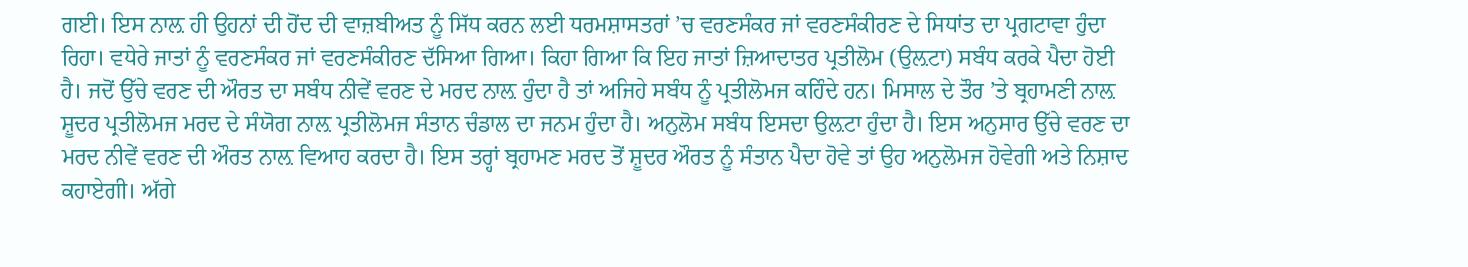ਗਈ। ਇਸ ਨਾਲ਼ ਹੀ ਉਹਨਾਂ ਦੀ ਹੋਂਦ ਦੀ ਵਾਜ਼ਬੀਅਤ ਨੂੰ ਸਿੱਧ ਕਰਨ ਲਈ ਧਰਮਸ਼ਾਸਤਰਾਂ ’ਚ ਵਰਣਸੰਕਰ ਜਾਂ ਵਰਣਸੰਕੀਰਣ ਦੇ ਸਿਧਾਂਤ ਦਾ ਪ੍ਰਗਟਾਵਾ ਹੁੰਦਾ ਰਿਹਾ। ਵਧੇਰੇ ਜਾਤਾਂ ਨੂੰ ਵਰਣਸੰਕਰ ਜਾਂ ਵਰਣਸੰਕੀਰਣ ਦੱਸਿਆ ਗਿਆ। ਕਿਹਾ ਗਿਆ ਕਿ ਇਹ ਜਾਤਾਂ ਜ਼ਿਆਦਾਤਰ ਪ੍ਰਤੀਲੋਮ (ਉਲ਼ਟਾ) ਸਬੰਧ ਕਰਕੇ ਪੈਦਾ ਹੋਈ ਹੈ। ਜਦੋਂ ਉੱਚੇ ਵਰਣ ਦੀ ਔਰਤ ਦਾ ਸਬੰਧ ਨੀਵੇਂ ਵਰਣ ਦੇ ਮਰਦ ਨਾਲ਼ ਹੁੰਦਾ ਹੈ ਤਾਂ ਅਜਿਹੇ ਸਬੰਧ ਨੂੰ ਪ੍ਰਤੀਲੋਮਜ ਕਹਿੰਦੇ ਹਨ। ਮਿਸਾਲ ਦੇ ਤੌਰ ’ਤੇ ਬ੍ਰਹਾਮਣੀ ਨਾਲ਼ ਸ਼ੂਦਰ ਪ੍ਰਤੀਲੋਮਜ ਮਰਦ ਦੇ ਸੰਯੋਗ ਨਾਲ਼ ਪ੍ਰਤੀਲੋਮਜ ਸੰਤਾਨ ਚੰਡਾਲ ਦਾ ਜਨਮ ਹੁੰਦਾ ਹੈ। ਅਨੁਲੋਮ ਸਬੰਧ ਇਸਦਾ ਉਲ਼ਟਾ ਹੁੰਦਾ ਹੈ। ਇਸ ਅਨੁਸਾਰ ਉੱਚੇ ਵਰਣ ਦਾ ਮਰਦ ਨੀਵੇਂ ਵਰਣ ਦੀ ਔਰਤ ਨਾਲ਼ ਵਿਆਹ ਕਰਦਾ ਹੈ। ਇਸ ਤਰ੍ਹਾਂ ਬ੍ਰਹਾਮਣ ਮਰਦ ਤੋਂ ਸ਼ੂਦਰ ਔਰਤ ਨੂੰ ਸੰਤਾਨ ਪੈਦਾ ਹੋਵੇ ਤਾਂ ਉਹ ਅਨੁਲੋਮਜ ਹੋਵੇਗੀ ਅਤੇ ਨਿਸ਼ਾਦ ਕਹਾਏਗੀ। ਅੱਗੇ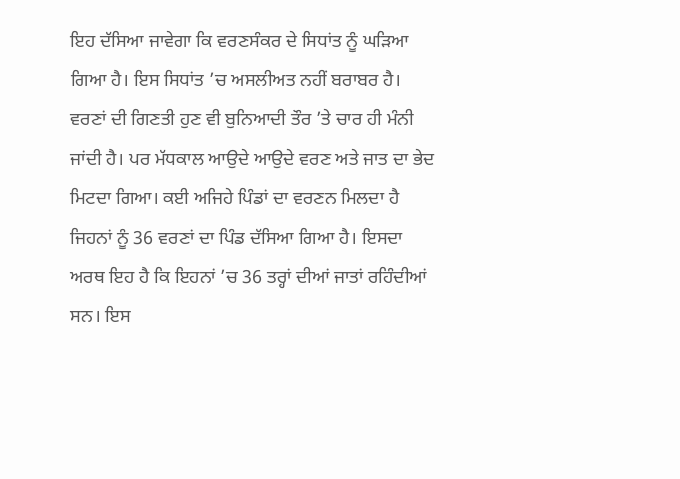ਇਹ ਦੱਸਿਆ ਜਾਵੇਗਾ ਕਿ ਵਰਣਸੰਕਰ ਦੇ ਸਿਧਾਂਤ ਨੂੰ ਘੜਿਆ ਗਿਆ ਹੈ। ਇਸ ਸਿਧਾਂਤ ’ਚ ਅਸਲੀਅਤ ਨਹੀਂ ਬਰਾਬਰ ਹੈ। ਵਰਣਾਂ ਦੀ ਗਿਣਤੀ ਹੁਣ ਵੀ ਬੁਨਿਆਦੀ ਤੌਰ ’ਤੇ ਚਾਰ ਹੀ ਮੰਨੀ ਜਾਂਦੀ ਹੈ। ਪਰ ਮੱਧਕਾਲ ਆਉਦੇ ਆਉਦੇ ਵਰਣ ਅਤੇ ਜਾਤ ਦਾ ਭੇਦ ਮਿਟਦਾ ਗਿਆ। ਕਈ ਅਜਿਹੇ ਪਿੰਡਾਂ ਦਾ ਵਰਣਨ ਮਿਲਦਾ ਹੈ ਜਿਹਨਾਂ ਨੂੰ 36 ਵਰਣਾਂ ਦਾ ਪਿੰਡ ਦੱਸਿਆ ਗਿਆ ਹੈ। ਇਸਦਾ ਅਰਥ ਇਹ ਹੈ ਕਿ ਇਹਨਾਂ ’ਚ 36 ਤਰ੍ਹਾਂ ਦੀਆਂ ਜਾਤਾਂ ਰਹਿੰਦੀਆਂ ਸਨ। ਇਸ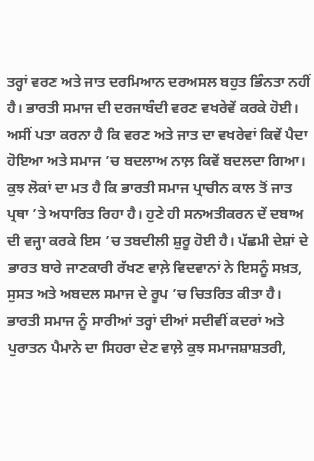ਤਰ੍ਹਾਂ ਵਰਣ ਅਤੇ ਜਾਤ ਦਰਮਿਆਨ ਦਰਅਸਲ ਬਹੁਤ ਭਿੰਨਤਾ ਨਹੀਂ ਹੈ। ਭਾਰਤੀ ਸਮਾਜ ਦੀ ਦਰਜਾਬੰਦੀ ਵਰਣ ਵਖਰੇਵੇਂ ਕਰਕੇ ਹੋਈ। ਅਸੀਂ ਪਤਾ ਕਰਨਾ ਹੈ ਕਿ ਵਰਣ ਅਤੇ ਜਾਤ ਦਾ ਵਖਰੇਵਾਂ ਕਿਵੇਂ ਪੈਦਾ ਹੋਇਆ ਅਤੇ ਸਮਾਜ ’ਚ ਬਦਲਾਅ ਨਾਲ਼ ਕਿਵੇਂ ਬਦਲਦਾ ਗਿਆ।
ਕੁਝ ਲੋਕਾਂ ਦਾ ਮਤ ਹੈ ਕਿ ਭਾਰਤੀ ਸਮਾਜ ਪ੍ਰਾਚੀਨ ਕਾਲ ਤੋਂ ਜਾਤ ਪ੍ਰਥਾ ’ਤੇ ਅਧਾਰਿਤ ਰਿਹਾ ਹੈ। ਹੁਣੇ ਹੀ ਸਨਅਤੀਕਰਨ ਦੇਂ ਦਬਾਅ ਦੀ ਵਜ੍ਹਾ ਕਰਕੇ ਇਸ ’ਚ ਤਬਦੀਲੀ ਸ਼ੁਰੂ ਹੋਈ ਹੈ। ਪੱਛਮੀ ਦੇਸ਼ਾਂ ਦੇ ਭਾਰਤ ਬਾਰੇ ਜਾਣਕਾਰੀ ਰੱਖਣ ਵਾਲ਼ੇ ਵਿਦਵਾਨਾਂ ਨੇ ਇਸਨੂੰ ਸਖ਼ਤ, ਸੁਸਤ ਅਤੇ ਅਬਦਲ ਸਮਾਜ ਦੇ ਰੂਪ ’ਚ ਚਿਤਰਿਤ ਕੀਤਾ ਹੈ। ਭਾਰਤੀ ਸਮਾਜ ਨੂੰ ਸਾਰੀਆਂ ਤਰ੍ਹਾਂ ਦੀਆਂ ਸਦੀਵੀਂ ਕਦਰਾਂ ਅਤੇ ਪੁਰਾਤਨ ਪੈਮਾਨੇ ਦਾ ਸਿਹਰਾ ਦੇਣ ਵਾਲ਼ੇ ਕੁਝ ਸਮਾਜਸ਼ਾਸ਼ਤਰੀ,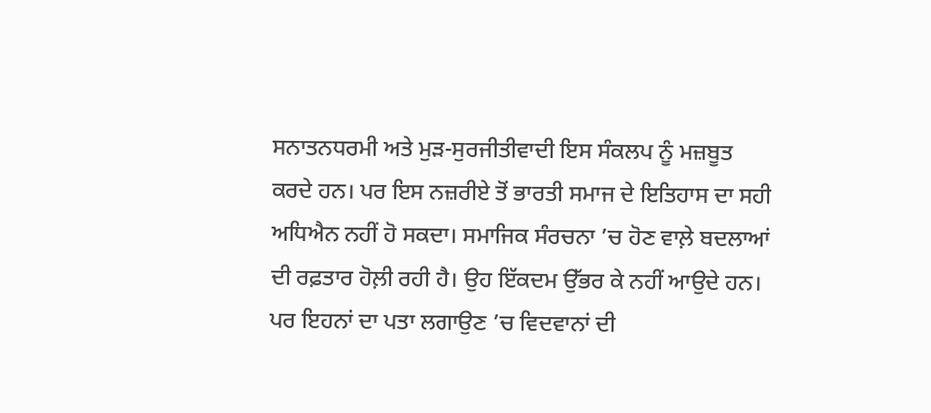ਸਨਾਤਨਧਰਮੀ ਅਤੇ ਮੁੜ-ਸੁਰਜੀਤੀਵਾਦੀ ਇਸ ਸੰਕਲਪ ਨੂੰ ਮਜ਼ਬੂਤ ਕਰਦੇ ਹਨ। ਪਰ ਇਸ ਨਜ਼ਰੀਏ ਤੋਂ ਭਾਰਤੀ ਸਮਾਜ ਦੇ ਇਤਿਹਾਸ ਦਾ ਸਹੀ ਅਧਿਐਨ ਨਹੀਂ ਹੋ ਸਕਦਾ। ਸਮਾਜਿਕ ਸੰਰਚਨਾ ’ਚ ਹੋਣ ਵਾਲ਼ੇ ਬਦਲਾਆਂ ਦੀ ਰਫ਼ਤਾਰ ਹੋਲ਼ੀ ਰਹੀ ਹੈ। ਉਹ ਇੱਕਦਮ ਉੱਭਰ ਕੇ ਨਹੀਂ ਆਉਦੇ ਹਨ। ਪਰ ਇਹਨਾਂ ਦਾ ਪਤਾ ਲਗਾਉਣ ’ਚ ਵਿਦਵਾਨਾਂ ਦੀ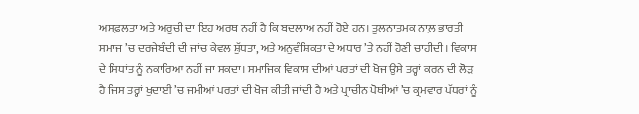ਅਸਫ਼ਲਤਾ ਅਤੇ ਅਰੁਚੀ ਦਾ ਇਹ ਅਰਥ ਨਹੀਂ ਹੈ ਕਿ ਬਦਲਾਅ ਨਹੀਂ ਹੋਏ ਹਨ। ਤੁਲਨਾਤਮਕ ਨਾਲ਼ ਭਾਰਤੀ ਸਮਾਜ ’ਚ ਦਰਜੇਬੰਦੀ ਦੀ ਜਾਂਚ ਕੇਵਲ ਸ਼ੁੱਧਤਾ, ਅਤੇ ਅਨੁਵੰਸ਼ਿਕਤਾ ਦੇ ਅਧਾਰ ’ਤੇ ਨਹੀਂ ਹੋਣੀ ਚਾਹੀਦੀ। ਵਿਕਾਸ ਦੇ ਸਿਧਾਂਤ ਨੂੰ ਨਕਾਰਿਆ ਨਹੀਂ ਜਾ ਸਕਦਾ। ਸਮਾਜਿਕ ਵਿਕਾਸ ਦੀਆਂ ਪਰਤਾਂ ਦੀ ਖੋਜ ਉਸੇ ਤਰ੍ਹਾਂ ਕਰਨ ਦੀ ਲੋੜ ਹੈ ਜਿਸ ਤਰ੍ਹਾਂ ਖੁਦਾਈ ’ਚ ਜਮੀਆਂ ਪਰਤਾਂ ਦੀ ਖੋਜ ਕੀਤੀ ਜਾਂਦੀ ਹੈ ਅਤੇ ਪ੍ਰਾਚੀਨ ਪੋਥੀਆਂ ’ਚ ਕ੍ਰਮਵਾਰ ਪੱਧਰਾਂ ਨੂੰ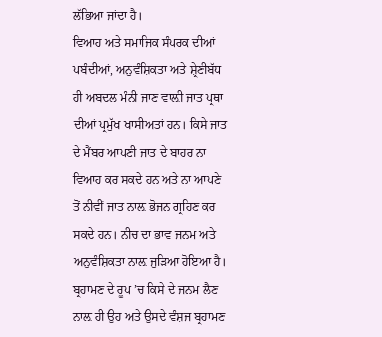ਲੱਭਿਆ ਜਾਂਦਾ ਹੈ।
ਵਿਆਹ ਅਤੇ ਸਮਾਜਿਕ ਸੰਪਰਕ ਦੀਆਂ ਪਬੰਦੀਆਂ, ਅਨੁਵੰਸ਼ਿਕਤਾ ਅਤੇ ਸ਼੍ਰੇਣੀਬੱਧ ਹੀ ਅਬਦਲ ਮੰਨੀ ਜਾਣ ਵਾਲ਼ੀ ਜਾਤ ਪ੍ਰਥਾ ਦੀਆਂ ਪ੍ਰਮੁੱਖ ਖਾਸੀਅਤਾਂ ਹਨ। ਕਿਸੇ ਜਾਤ ਦੇ ਮੈਂਬਰ ਆਪਣੀ ਜਾਤ ਦੇ ਬਾਹਰ ਨਾ ਵਿਆਹ ਕਰ ਸਕਦੇ ਹਨ ਅਤੇ ਨਾ ਆਪਣੇ ਤੋਂ ਨੀਵੀਂ ਜਾਤ ਨਾਲ਼ ਭੋਜਨ ਗ੍ਰਹਿਣ ਕਰ ਸਕਦੇ ਹਨ। ਨੀਚ ਦਾ ਭਾਵ ਜਨਮ ਅਤੇ ਅਨੁਵੰਸ਼ਿਕਤਾ ਨਾਲ਼ ਜੁੜਿਆ ਹੋਇਆ ਹੈ। ਬ੍ਰਹਾਮਣ ਦੇ ਰੂਪ ’ਚ ਕਿਸੇ ਦੇ ਜਨਮ ਲੈਣ ਨਾਲ਼ ਹੀ ਉਹ ਅਤੇ ਉਸਦੇ ਵੰਸ਼ਜ ਬ੍ਰਹਾਮਣ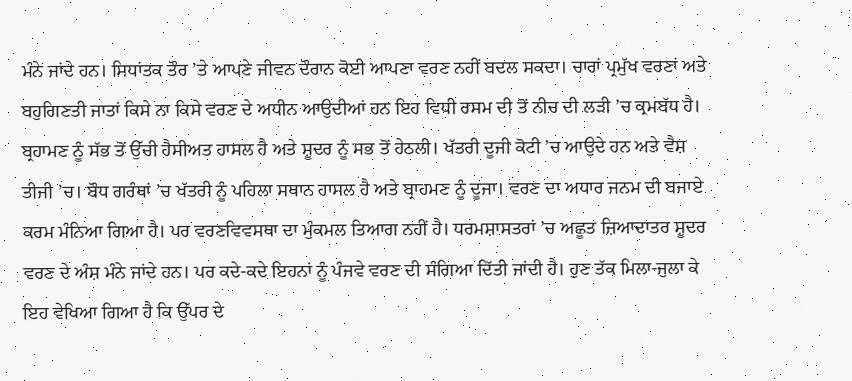ਮੰਨੇ ਜਾਂਦੇ ਹਨ। ਸਿਧਾਂਤਕ ਤੌਰ ’ਤੇ ਆਪਣੇ ਜੀਵਨ ਦੌਰਾਨ ਕੋਈ ਆਪਣਾ ਵਰਣ ਨਹੀਂ ਬਦਲ ਸਕਦਾ। ਚਾਰਾਂ ਪ੍ਰਮੁੱਖ ਵਰਣਾਂ ਅਤੇ ਬਹੁਗਿਣਤੀ ਜਾਤਾਂ ਕਿਸੇ ਨਾ ਕਿਸੇ ਵਰਣ ਦੇ ਅਧੀਨ ਆਉਦੀਆਂ ਹਨ ਇਹ ਵਿਧੀ ਰਸਮ ਦੀ ਤੋਂ ਨੀਚ ਦੀ ਲੜੀ ’ਚ ਕ੍ਰਮਬੱਧ ਹੈ। ਬ੍ਰਹਾਮਣ ਨੂੰ ਸੱਭ ਤੋਂ ਉੱਚੀ ਹੈਸੀਅਤ ਹਾਸਲ ਹੈ ਅਤੇ ਸ਼ੂਦਰ ਨੂੰ ਸਭ ਤੋਂ ਹੇਠਲੀ। ਖੱਤਰੀ ਦੂਜੀ ਕੋਟੀ ’ਚ ਆਉਦੇ ਹਨ ਅਤੇ ਵੈਸ਼ ਤੀਜੀ ’ਚ। ਬੌਧ ਗਰੰਥਾਂ ’ਚ ਖੱਤਰੀ ਨੂੰ ਪਹਿਲਾ ਸਥਾਨ ਹਾਸਲ ਹੈ ਅਤੇ ਬ੍ਰਾਹਮਣ ਨੂੰ ਦੂਜਾ। ਵਰਣ ਦਾ ਅਧਾਰ ਜਨਮ ਦੀ ਬਜਾਏ ਕਰਮ ਮੰਨਿਆ ਗਿਆ ਹੈ। ਪਰ ਵਰਣਵਿਵਸਥਾ ਦਾ ਮੁੰਕਮਲ ਤਿਆਗ ਨਹੀਂ ਹੈ। ਧਰਮਸ਼ਾਸਤਰਾਂ ’ਚ ਅਛੂਤ ਜ਼ਿਆਦਾਤਰ ਸ਼ੂਦਰ ਵਰਣ ਦੇ ਅੰਸ਼ ਮੰਨੇ ਜਾਂਦੇ ਹਨ। ਪਰ ਕਦੇ-ਕਦੇ ਇਹਨਾਂ ਨੂੰ ਪੰਜਵੇ ਵਰਣ ਦੀ ਸੰਗਿਆ ਦਿੱਤੀ ਜਾਂਦੀ ਹੈ। ਹੁਣ ਤੱਕ ਮਿਲਾ-ਜੁਲਾ ਕੇ ਇਹ ਵੇਖਿਆ ਗਿਆ ਹੈ ਕਿ ਉੱਪਰ ਦੇ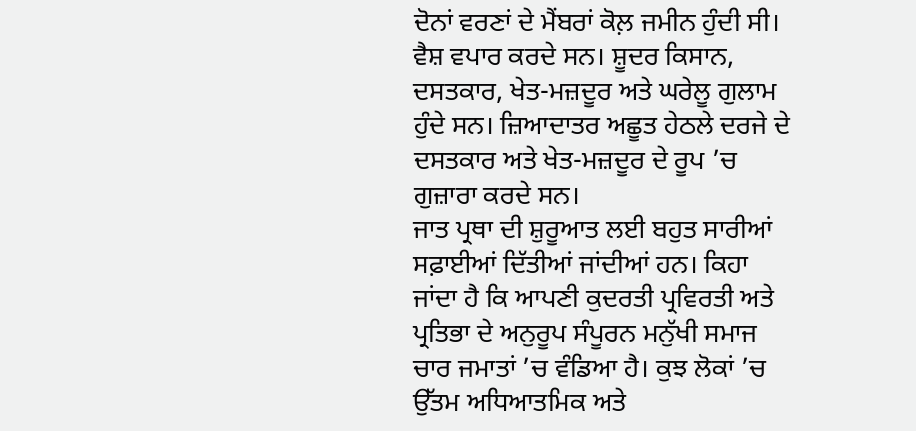ਦੋਨਾਂ ਵਰਣਾਂ ਦੇ ਮੈਂਬਰਾਂ ਕੋਲ਼ ਜਮੀਨ ਹੁੰਦੀ ਸੀ। ਵੈਸ਼ ਵਪਾਰ ਕਰਦੇ ਸਨ। ਸ਼ੂਦਰ ਕਿਸਾਨ, ਦਸਤਕਾਰ, ਖੇਤ-ਮਜ਼ਦੂਰ ਅਤੇ ਘਰੇਲੂ ਗੁਲਾਮ ਹੁੰਦੇ ਸਨ। ਜ਼ਿਆਦਾਤਰ ਅਛੂਤ ਹੇਠਲੇ ਦਰਜੇ ਦੇ ਦਸਤਕਾਰ ਅਤੇ ਖੇਤ-ਮਜ਼ਦੂਰ ਦੇ ਰੂਪ ’ਚ ਗੁਜ਼ਾਰਾ ਕਰਦੇ ਸਨ।
ਜਾਤ ਪ੍ਰਥਾ ਦੀ ਸ਼ੁਰੂਆਤ ਲਈ ਬਹੁਤ ਸਾਰੀਆਂ ਸਫ਼ਾਈਆਂ ਦਿੱਤੀਆਂ ਜਾਂਦੀਆਂ ਹਨ। ਕਿਹਾ ਜਾਂਦਾ ਹੈ ਕਿ ਆਪਣੀ ਕੁਦਰਤੀ ਪ੍ਰਵਿਰਤੀ ਅਤੇ ਪ੍ਰਤਿਭਾ ਦੇ ਅਨੁਰੂਪ ਸੰਪੂਰਨ ਮਨੁੱਖੀ ਸਮਾਜ ਚਾਰ ਜਮਾਤਾਂ ’ਚ ਵੰਡਿਆ ਹੈ। ਕੁਝ ਲੋਕਾਂ ’ਚ ਉੱਤਮ ਅਧਿਆਤਮਿਕ ਅਤੇ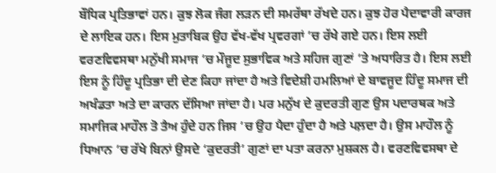ਬੌਧਿਕ ਪ੍ਰਤਿਭਾਵਾਂ ਹਨ। ਕੁਝ ਲੋਕ ਜੰਗ ਲੜਨ ਦੀ ਸਮਰੱਥਾ ਰੱਖਦੇ ਹਨ। ਕੁਝ ਹੋਰ ਪੈਦਾਵਾਰੀ ਕਾਰਜ ਦੇ ਲਾਇਕ ਹਨ। ਇਸ ਮੁਤਾਬਿਕ ਉਹ ਵੱਖ-ਵੱਖ ਪ੍ਰਵਰਗਾਂ ’ਚ ਰੱਖੇ ਗਏ ਹਨ। ਇਸ ਲਈ ਵਰਣਵਿਵਸਥਾ ਮਨੁੱਖੀ ਸਮਾਜ ’ਚ ਮੌਜੂਦ ਸੁਭਾਵਿਕ ਅਤੇ ਸਹਿਜ ਗੁਣਾਂ ’ਤੇ ਅਧਾਰਿਤ ਹੈ। ਇਸ ਲਈ ਇਸ ਨੂੰ ਹਿੰਦੂ ਪ੍ਰਤਿਭਾ ਦੀ ਦੇਣ ਕਿਹਾ ਜਾਂਦਾ ਹੈ ਅਤੇ ਵਿਦੇਸ਼ੀ ਹਮਲਿਆਂ ਦੇ ਬਾਵਜੂਦ ਹਿੰਦੂ ਸਮਾਜ ਦੀ ਅਖੰਡਤਾ ਅਤੇ ਦਾ ਕਾਰਨ ਦੱਸਿਆ ਜਾਂਦਾ ਹੈ। ਪਰ ਮਨੁੱਖ ਦੇ ਕੁਦਰਤੀ ਗੁਣ ਉਸ ਪਦਾਰਥਕ ਅਤੇ ਸਮਾਜਿਕ ਮਾਹੌਲ ਤੋ ਤੈਅ ਹੁੰਦੇ ਹਨ ਜਿਸ ’ਚ ਉਹ ਪੈਦਾ ਹੁੰਦਾ ਹੈ ਅਤੇ ਪਲ਼ਦਾ ਹੈ। ਉਸ ਮਾਹੌਲ ਨੂੰ ਧਿਆਨ ’ਚ ਰੱਖੇ ਬਿਨਾਂ ਉਸਦੇ ‘ਕੁਦਰਤੀ’ ਗੁਣਾਂ ਦਾ ਪਤਾ ਕਰਨਾ ਮੁਸ਼ਕਲ ਹੈ। ਵਰਣਵਿਵਸਥਾ ਦੇ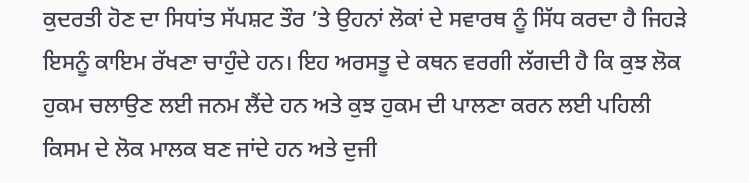ਕੁਦਰਤੀ ਹੋਣ ਦਾ ਸਿਧਾਂਤ ਸੱਪਸ਼ਟ ਤੌਰ ’ਤੇ ਉਹਨਾਂ ਲੋਕਾਂ ਦੇ ਸਵਾਰਥ ਨੂੰ ਸਿੱਧ ਕਰਦਾ ਹੈ ਜਿਹੜੇ ਇਸਨੂੰ ਕਾਇਮ ਰੱਖਣਾ ਚਾਹੁੰਦੇ ਹਨ। ਇਹ ਅਰਸਤੂ ਦੇ ਕਥਨ ਵਰਗੀ ਲੱਗਦੀ ਹੈ ਕਿ ਕੁਝ ਲੋਕ ਹੁਕਮ ਚਲਾਉਣ ਲਈ ਜਨਮ ਲੈਂਦੇ ਹਨ ਅਤੇ ਕੁਝ ਹੁਕਮ ਦੀ ਪਾਲਣਾ ਕਰਨ ਲਈ ਪਹਿਲੀ ਕਿਸਮ ਦੇ ਲੋਕ ਮਾਲਕ ਬਣ ਜਾਂਦੇ ਹਨ ਅਤੇ ਦੁਜੀ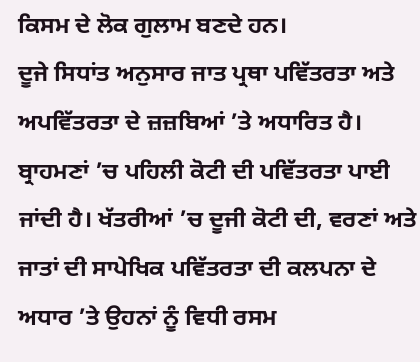ਕਿਸਮ ਦੇ ਲੋਕ ਗੁਲਾਮ ਬਣਦੇ ਹਨ।
ਦੂਜੇ ਸਿਧਾਂਤ ਅਨੁਸਾਰ ਜਾਤ ਪ੍ਰਥਾ ਪਵਿੱਤਰਤਾ ਅਤੇ ਅਪਵਿੱਤਰਤਾ ਦੇ ਜ਼ਜ਼ਬਿਆਂ ’ਤੇ ਅਧਾਰਿਤ ਹੈ। ਬ੍ਰਾਹਮਣਾਂ ’ਚ ਪਹਿਲੀ ਕੋਟੀ ਦੀ ਪਵਿੱਤਰਤਾ ਪਾਈ ਜਾਂਦੀ ਹੈ। ਖੱਤਰੀਆਂ ’ਚ ਦੂਜੀ ਕੋਟੀ ਦੀ, ਵਰਣਾਂ ਅਤੇ ਜਾਤਾਂ ਦੀ ਸਾਪੇਖਿਕ ਪਵਿੱਤਰਤਾ ਦੀ ਕਲਪਨਾ ਦੇ ਅਧਾਰ ’ਤੇ ਉਹਨਾਂ ਨੂੰ ਵਿਧੀ ਰਸਮ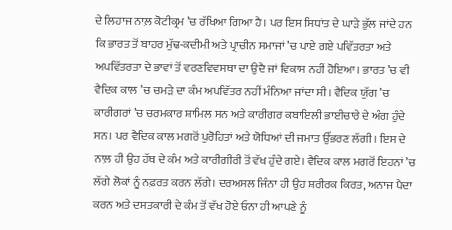ਦੇ ਲਿਹਾਜ ਨਾਲ਼ ਕੋਟੀਕ੍ਰਮ ’ਚ ਰੱਖਿਆ ਗਿਆ ਹੈ। ਪਰ ਇਸ ਸਿਧਾਂਤ ਦੇ ਘਾੜੇ ਭੁੱਲ ਜਾਂਦੇ ਹਨ ਕਿ ਭਾਰਤ ਤੋਂ ਬਾਹਰ ਮੁੱਢ-ਕਦੀਮੀ ਅਤੇ ਪ੍ਰਾਚੀਨ ਸਮਾਜਾਂ ’ਚ ਪਾਏ ਗਏ ਪਵਿੱਤਰਤਾ ਅਤੇ ਅਪਵਿੱਤਰਤਾ ਦੇ ਭਾਵਾਂ ਤੋਂ ਵਰਣਵਿਵਸਥਾ ਦਾ ਉਦੈ ਜਾਂ ਵਿਕਾਸ ਨਹੀਂ ਹੋਇਆ। ਭਾਰਤ ’ਚ ਵੀ ਵੈਦਿਕ ਕਾਲ ’ਚ ਚਮੜੇ ਦਾ ਕੰਮ ਅਪਵਿੱਤਰ ਨਹੀਂ ਮੰਨਿਆ ਜਾਂਦਾ ਸੀ। ਵੈਦਿਕ ਯੁੱਗ ’ਚ ਕਾਰੀਗਰਾਂ ’ਚ ਚਰਮਕਾਰ ਸ਼ਾਮਿਲ ਸਨ ਅਤੇ ਕਾਰੀਗਰ ਕਬਾਇਲੀ ਭਾਈਚਾਰੇ ਦੇ ਅੰਗ ਹੁੰਦੇ ਸਨ। ਪਰ ਵੈਦਿਕ ਕਾਲ ਮਗਰੋਂ ਪੁਰੋਹਿਤਾਂ ਅਤੇ ਯੋਧਿਆਂ ਦੀ ਜਮਾਤ ਉੱਭਰਣ ਲੱਗੀ। ਇਸ ਦੇ ਨਾਲ਼ ਹੀ ਉਹ ਹੱਥ ਦੇ ਕੰਮ ਅਤੇ ਕਾਰੀਗੀਰੀ ਤੋਂ ਵੱਖ ਹੁੰਦੇ ਗਏ। ਵੈਦਿਕ ਕਾਲ ਮਗਰੋਂ ਇਹਨਾਂ ’ਚ ਲੱਗੇ ਲੋਕਾਂ ਨੂੰ ਨਫ਼ਰਤ ਕਰਨ ਲੱਗੇ। ਦਰਅਸਲ ਜਿੰਨਾ ਹੀ ਉਹ ਸ਼ਰੀਰਕ ਕਿਰਤ, ਅਨਾਜ ਪੈਦਾ ਕਰਨ ਅਤੇ ਦਸਤਕਾਰੀ ਦੇ ਕੰਮ ਤੋਂ ਵੱਖ ਹੋਏ ਓਨਾ ਹੀ ਆਪਣੇ ਨੂੰ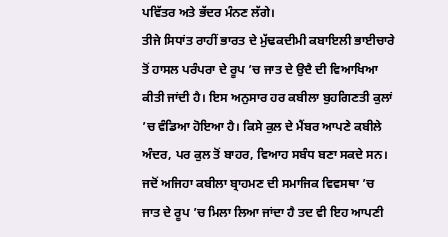ਪਵਿੱਤਰ ਅਤੇ ਭੱਦਰ ਮੰਨਣ ਲੱਗੇ।
ਤੀਜੇ ਸਿਧਾਂਤ ਰਾਹੀਂ ਭਾਰਤ ਦੇ ਮੁੱਢਕਦੀਮੀ ਕਬਾਇਲੀ ਭਾਈਚਾਰੇ ਤੋਂ ਹਾਸਲ ਪਰੰਪਰਾ ਦੇ ਰੂਪ ’ਚ ਜਾਤ ਦੇ ਉਦੈ ਦੀ ਵਿਆਖਿਆ ਕੀਤੀ ਜਾਂਦੀ ਹੈ। ਇਸ ਅਨੁਸਾਰ ਹਰ ਕਬੀਲਾ ਬੁਹਗਿਣਤੀ ਕੁਲਾਂ ’ਚ ਵੰਡਿਆ ਹੋਇਆ ਹੈ। ਕਿਸੇ ਕੁਲ ਦੇ ਮੈਂਬਰ ਆਪਣੇ ਕਬੀਲੇ ਅੰਦਰ, ਪਰ ਕੁਲ ਤੋਂ ਬਾਹਰ, ਵਿਆਹ ਸਬੰਧ ਬਣਾ ਸਕਦੇ ਸਨ। ਜਦੋਂ ਅਜਿਹਾ ਕਬੀਲਾ ਬ੍ਰਾਹਮਣ ਦੀ ਸਮਾਜਿਕ ਵਿਵਸਥਾ ’ਚ ਜਾਤ ਦੇ ਰੂਪ ’ਚ ਮਿਲਾ ਲਿਆ ਜਾਂਦਾ ਹੈ ਤਦ ਵੀ ਇਹ ਆਪਣੀ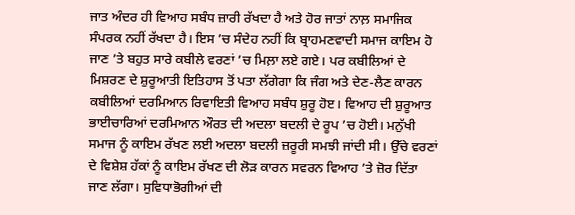ਜਾਤ ਅੰਦਰ ਹੀ ਵਿਆਹ ਸਬੰਧ ਜ਼ਾਰੀ ਰੱਖਦਾ ਹੈ ਅਤੇ ਹੋਰ ਜਾਤਾਂ ਨਾਲ਼ ਸਮਾਜਿਕ ਸੰਪਰਕ ਨਹੀਂ ਰੱਖਦਾ ਹੈ। ਇਸ ’ਚ ਸੰਦੇਹ ਨਹੀਂ ਕਿ ਬ੍ਰਾਹਮਣਵਾਦੀ ਸਮਾਜ ਕਾਇਮ ਹੋ ਜਾਣ ’ਤੇ ਬਹੁਤ ਸਾਰੇ ਕਬੀਲੇ ਵਰਣਾਂ ’ਚ ਮਿਲ਼ਾ ਲਏ ਗਏ। ਪਰ ਕਬੀਲਿਆਂ ਦੇ ਮਿਸ਼ਰਣ ਦੇ ਸ਼ੁਰੂਆਤੀ ਇਤਿਹਾਸ ਤੋਂ ਪਤਾ ਲੱਗੇਗਾ ਕਿ ਜੰਗ ਅਤੇ ਦੇਣ-ਲੈਣ ਕਾਰਨ ਕਬੀਲਿਆਂ ਦਰਮਿਆਨ ਰਿਵਾਇਤੀ ਵਿਆਹ ਸਬੰਧ ਸ਼ੁਰੂ ਹੋੲ। ਵਿਆਹ ਦੀ ਸ਼ੁਰੂਆਤ ਭਾਈਚਾਰਿਆਂ ਦਰਮਿਆਨ ਔਰਤ ਦੀ ਅਦਲਾ ਬਦਲੀ ਦੇ ਰੂਪ ’ਚ ਹੋਈ। ਮਨੁੱਖੀ ਸਮਾਜ ਨੂੰ ਕਾਇਮ ਰੱਖਣ ਲਈ ਅਦਲਾ ਬਦਲੀ ਜ਼ਰੂਰੀ ਸਮਝੀ ਜਾਂਦੀ ਸੀ। ਉੱਚੇ ਵਰਣਾਂ ਦੇ ਵਿਸ਼ੇਸ਼ ਹੱਕਾਂ ਨੂੰ ਕਾਇਮ ਰੱਖਣ ਦੀ ਲੋੜ ਕਾਰਨ ਸਵਰਨ ਵਿਆਹ ’ਤੇ ਜ਼ੋਰ ਦਿੱਤਾ ਜਾਣ ਲੱਗਾ। ਸੁਵਿਧਾਭੋਗੀਆਂ ਦੀ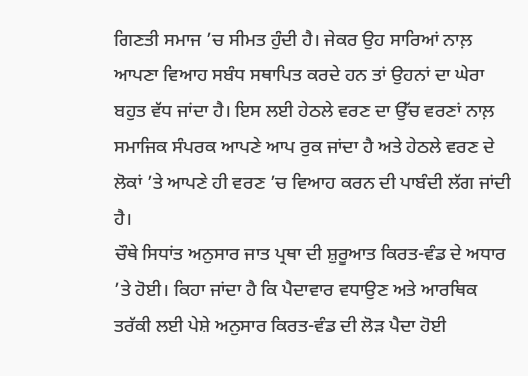ਗਿਣਤੀ ਸਮਾਜ ’ਚ ਸੀਮਤ ਹੁੰਦੀ ਹੈ। ਜੇਕਰ ਉਹ ਸਾਰਿਆਂ ਨਾਲ਼ ਆਪਣਾ ਵਿਆਹ ਸਬੰਧ ਸਥਾਪਿਤ ਕਰਦੇ ਹਨ ਤਾਂ ਉਹਨਾਂ ਦਾ ਘੇਰਾ ਬਹੁਤ ਵੱਧ ਜਾਂਦਾ ਹੈ। ਇਸ ਲਈ ਹੇਠਲੇ ਵਰਣ ਦਾ ਉੱਚ ਵਰਣਾਂ ਨਾਲ਼ ਸਮਾਜਿਕ ਸੰਪਰਕ ਆਪਣੇ ਆਪ ਰੁਕ ਜਾਂਦਾ ਹੈ ਅਤੇ ਹੇਠਲੇ ਵਰਣ ਦੇ ਲੋਕਾਂ ’ਤੇ ਆਪਣੇ ਹੀ ਵਰਣ ’ਚ ਵਿਆਹ ਕਰਨ ਦੀ ਪਾਬੰਦੀ ਲੱਗ ਜਾਂਦੀ ਹੈ।
ਚੌਥੇ ਸਿਧਾਂਤ ਅਨੁਸਾਰ ਜਾਤ ਪ੍ਰਥਾ ਦੀ ਸ਼ੁਰੂਆਤ ਕਿਰਤ-ਵੰਡ ਦੇ ਅਧਾਰ ’ਤੇ ਹੋਈ। ਕਿਹਾ ਜਾਂਦਾ ਹੈ ਕਿ ਪੈਦਾਵਾਰ ਵਧਾਉਣ ਅਤੇ ਆਰਥਿਕ ਤਰੱਕੀ ਲਈ ਪੇਸ਼ੇ ਅਨੁਸਾਰ ਕਿਰਤ-ਵੰਡ ਦੀ ਲੋੜ ਪੈਦਾ ਹੋਈ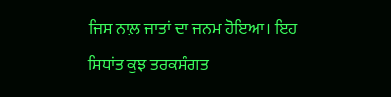ਜਿਸ ਨਾਲ਼ ਜਾਤਾਂ ਦਾ ਜਨਮ ਹੋਇਆ। ਇਹ ਸਿਧਾਂਤ ਕੁਝ ਤਰਕਸੰਗਤ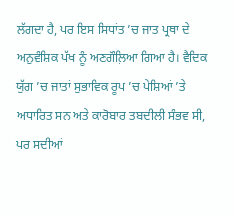ਲੱਗਦਾ ਹੈ, ਪਰ ਇਸ ਸਿਧਾਂਤ ’ਚ ਜਾਤ ਪ੍ਰਥਾ ਦੇ ਅਨੁਵੰਸ਼ਿਕ ਪੱਖ ਨੂੰ ਅਣਗੌਲ਼ਿਆ ਗਿਆ ਹੈ। ਵੈਦਿਕ ਯੁੱਗ ’ਚ ਜਾਤਾਂ ਸੁਭਾਵਿਕ ਰੂਪ ’ਚ ਪੇਸ਼ਿਆਂ ’ਤੇ ਅਧਾਰਿਤ ਸਨ ਅਤੇ ਕਾਰੋਬਾਰ ਤਬਦੀਲੀ ਸੰਭਵ ਸੀ, ਪਰ ਸਦੀਆਂ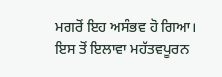ਮਗਰੋਂ ਇਹ ਅਸੰਭਵ ਹੋ ਗਿਆ। ਇਸ ਤੋਂ ਇਲਾਵਾ ਮਹੱਤਵਪੂਰਨ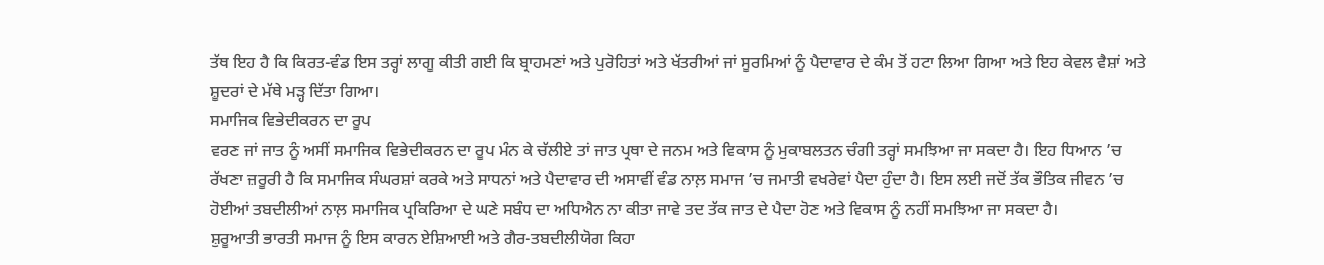ਤੱਥ ਇਹ ਹੈ ਕਿ ਕਿਰਤ-ਵੰਡ ਇਸ ਤਰ੍ਹਾਂ ਲਾਗੂ ਕੀਤੀ ਗਈ ਕਿ ਬ੍ਰਾਹਮਣਾਂ ਅਤੇ ਪੁਰੋਹਿਤਾਂ ਅਤੇ ਖੱਤਰੀਆਂ ਜਾਂ ਸੂਰਮਿਆਂ ਨੂੰ ਪੈਦਾਵਾਰ ਦੇ ਕੰਮ ਤੋਂ ਹਟਾ ਲਿਆ ਗਿਆ ਅਤੇ ਇਹ ਕੇਵਲ ਵੈਸ਼ਾਂ ਅਤੇ ਸ਼ੂਦਰਾਂ ਦੇ ਮੱਥੇ ਮੜ੍ਹ ਦਿੱਤਾ ਗਿਆ।
ਸਮਾਜਿਕ ਵਿਭੇਦੀਕਰਨ ਦਾ ਰੂਪ
ਵਰਣ ਜਾਂ ਜਾਤ ਨੂੰ ਅਸੀਂ ਸਮਾਜਿਕ ਵਿਭੇਦੀਕਰਨ ਦਾ ਰੂਪ ਮੰਨ ਕੇ ਚੱਲੀਏ ਤਾਂ ਜਾਤ ਪ੍ਰਥਾ ਦੇ ਜਨਮ ਅਤੇ ਵਿਕਾਸ ਨੂੰ ਮੁਕਾਬਲਤਨ ਚੰਗੀ ਤਰ੍ਹਾਂ ਸਮਝਿਆ ਜਾ ਸਕਦਾ ਹੈ। ਇਹ ਧਿਆਨ ’ਚ ਰੱਖਣਾ ਜ਼ਰੂਰੀ ਹੈ ਕਿ ਸਮਾਜਿਕ ਸੰਘਰਸ਼ਾਂ ਕਰਕੇ ਅਤੇ ਸਾਧਨਾਂ ਅਤੇ ਪੈਦਾਵਾਰ ਦੀ ਅਸਾਵੀਂ ਵੰਡ ਨਾਲ਼ ਸਮਾਜ ’ਚ ਜਮਾਤੀ ਵਖਰੇਵਾਂ ਪੈਦਾ ਹੁੰਦਾ ਹੈ। ਇਸ ਲਈ ਜਦੋਂ ਤੱਕ ਭੌਤਿਕ ਜੀਵਨ ’ਚ ਹੋਈਆਂ ਤਬਦੀਲੀਆਂ ਨਾਲ਼ ਸਮਾਜਿਕ ਪ੍ਰਕਿਰਿਆ ਦੇ ਘਣੇ ਸਬੰਧ ਦਾ ਅਧਿਐਨ ਨਾ ਕੀਤਾ ਜਾਵੇ ਤਦ ਤੱਕ ਜਾਤ ਦੇ ਪੈਦਾ ਹੋਣ ਅਤੇ ਵਿਕਾਸ ਨੂੰ ਨਹੀਂ ਸਮਝਿਆ ਜਾ ਸਕਦਾ ਹੈ।
ਸ਼ੁਰੂਆਤੀ ਭਾਰਤੀ ਸਮਾਜ ਨੂੰ ਇਸ ਕਾਰਨ ਏਸ਼ਿਆਈ ਅਤੇ ਗੈਰ-ਤਬਦੀਲੀਯੋਗ ਕਿਹਾ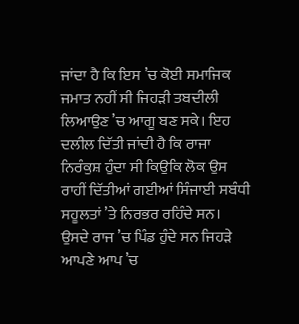ਜਾਂਦਾ ਹੈ ਕਿ ਇਸ ’ਚ ਕੋਈ ਸਮਾਜਿਕ ਜਮਾਤ ਨਹੀਂ ਸੀ ਜਿਹੜੀ ਤਬਦੀਲੀ ਲਿਆਉਣ ’ਚ ਆਗੂ ਬਣ ਸਕੇ। ਇਹ ਦਲੀਲ ਦਿੱਤੀ ਜਾਂਦੀ ਹੈ ਕਿ ਰਾਜਾ ਨਿਰੰਕੁਸ਼ ਹੁੰਦਾ ਸੀ ਕਿਉਕਿ ਲੋਕ ਉਸ ਰਾਹੀਂ ਦਿੱਤੀਆਂ ਗਈਆਂ ਸਿੰਜਾਈ ਸਬੰਧੀ ਸਹੂਲਤਾਂ ’ਤੇ ਨਿਰਭਰ ਰਹਿੰਦੇ ਸਨ। ਉਸਦੇ ਰਾਜ ’ਚ ਪਿੰਡ ਹੁੰਦੇ ਸਨ ਜਿਹੜੇ ਆਪਣੇ ਆਪ ’ਚ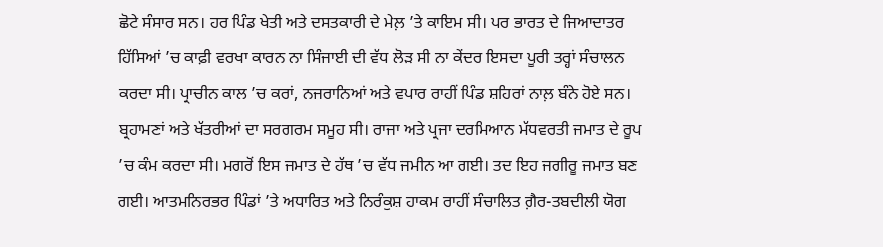ਛੋਟੇ ਸੰਸਾਰ ਸਨ। ਹਰ ਪਿੰਡ ਖੇਤੀ ਅਤੇ ਦਸਤਕਾਰੀ ਦੇ ਮੇਲ਼ ’ਤੇ ਕਾਇਮ ਸੀ। ਪਰ ਭਾਰਤ ਦੇ ਜਿਆਦਾਤਰ ਹਿੱਸਿਆਂ ’ਚ ਕਾਫ਼ੀ ਵਰਖਾ ਕਾਰਨ ਨਾ ਸਿੰਜਾਈ ਦੀ ਵੱਧ ਲੋੜ ਸੀ ਨਾ ਕੇਂਦਰ ਇਸਦਾ ਪੂਰੀ ਤਰ੍ਹਾਂ ਸੰਚਾਲਨ ਕਰਦਾ ਸੀ। ਪ੍ਰਾਚੀਨ ਕਾਲ ’ਚ ਕਰਾਂ, ਨਜਰਾਨਿਆਂ ਅਤੇ ਵਪਾਰ ਰਾਹੀਂ ਪਿੰਡ ਸ਼ਹਿਰਾਂ ਨਾਲ਼ ਬੰਨੇ ਹੋਏ ਸਨ। ਬ੍ਰਹਾਮਣਾਂ ਅਤੇ ਖੱਤਰੀਆਂ ਦਾ ਸਰਗਰਮ ਸਮੂਹ ਸੀ। ਰਾਜਾ ਅਤੇ ਪ੍ਰਜਾ ਦਰਮਿਆਨ ਮੱਧਵਰਤੀ ਜਮਾਤ ਦੇ ਰੂਪ ’ਚ ਕੰਮ ਕਰਦਾ ਸੀ। ਮਗਰੋਂ ਇਸ ਜਮਾਤ ਦੇ ਹੱਥ ’ਚ ਵੱਧ ਜਮੀਨ ਆ ਗਈ। ਤਦ ਇਹ ਜਗੀਰੂ ਜਮਾਤ ਬਣ ਗਈ। ਆਤਮਨਿਰਭਰ ਪਿੰਡਾਂ ’ਤੇ ਅਧਾਰਿਤ ਅਤੇ ਨਿਰੰਕੁਸ਼ ਹਾਕਮ ਰਾਹੀਂ ਸੰਚਾਲਿਤ ਗ਼ੈਰ-ਤਬਦੀਲੀ ਯੋਗ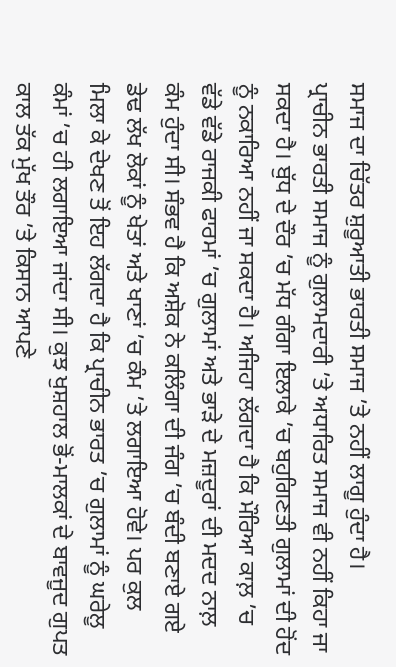ਸਮਾਜ ਦਾ ਚਿੱਤਰ ਸ਼ੁਰੂਆਤੀ ਭਾਰਤੀ ਸਮਾਜ ’ਤੇ ਨਹੀਂ ਲਾਗੂ ਹੁੰਦਾ ਹੈ।
ਪ੍ਰਾਚੀਨ ਭਾਰਤੀ ਸਮਾਜ ਨੂੰ ਗੁਲਾਮਦਾਰੀ ’ਤੇ ਅਧਾਰਿਤ ਸਮਾਜ ਵੀ ਨਹੀਂ ਕਿਹਾ ਜਾ ਸਕਦਾ ਹੈ। ਬੁੱਧ ਦੇ ਦੌਰ ’ਚ ਮੱਧ ਗੰਗਾ ਇਲਾਕੇ ’ਚ ਬਹੁਗਿਣਤੀ ਗੁਲਾਮਾਂ ਦੀ ਹੋਂਦ ਨੂੰ ਨਕਾਰਿਆ ਨਹੀਂ ਜਾ ਸਕਦਾ ਹੈ। ਅਜਿਹਾ ਲੱਗਦਾ ਹੈ ਕਿ ਮੌਰਿਆ ਕਾਲ਼ ’ਚ ਵੱਡੇ ਵੱਡੇ ਰਾਜਕੀ ਫਾਰਮਾਂ ’ਚ ਗੁਲਾਮਾਂ ਅਤੇ ਭਾੜੇ ਦੇ ਮਜ਼ਦੂਰਾਂ ਦੀ ਮਦਦ ਨਾਲ਼ ਕੰਮ ਹੁੰਦਾ ਸੀ। ਸੰਭਵ ਹੈ ਕਿ ਅਸ਼ੋਕ ਨੇ ਕਲਿੰਗਾ ਦੀ ਜੰਗ ’ਚ ਬੰਦੀ ਬਣਾਏ ਗਏ ਡੇਢ ਲੱਖ ਲੋਕਾਂ ਨੂੰ ਖੇਤਾਂ ਅਤੇ ਖਾਣਾਂ ’ਚ ਕੰਮ ’ਤੇ ਲਗਾਇਆ ਹੋਵੇ। ਪਰ ਕੁਲ ਮਿਲਾ ਕੇ ਦੇਖਣ ਤੋਂ ਇਹ ਲੱਗਦਾ ਹੈ ਕਿ ਪ੍ਰਾਚੀਨ ਭਾਰਤ ’ਚ ਗੁਲਾਮਾਂ ਨੂੰ ਘਰੇਲੂ ਕੰਮਾਂ ’ਚ ਹੀ ਲਗਾਇਆ ਜਾਂਦਾ ਸੀ। ਕੁਝ ਖੁਸ਼ਹਾਲ ਭੋਂ-ਮਾਲਕਾਂ ਦੇ ਬਾਵਜੂਦ ਗੁਪਤ ਕਾਲ ਤੱਕ ਮੁੱਖ ਤੌਰ ’ਤੇ ਕਿਸਾਨ ਆਪਣੇ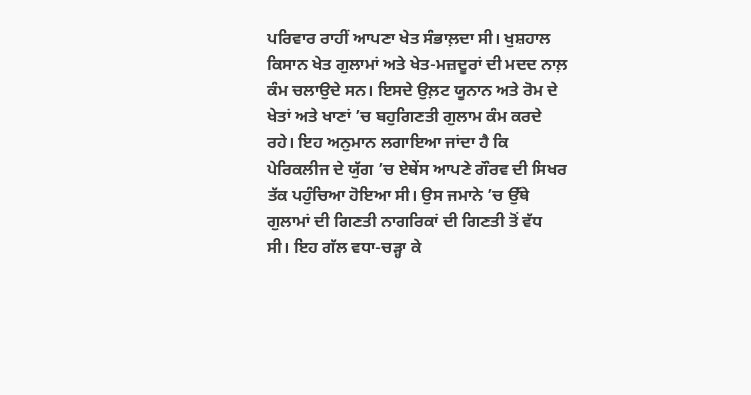ਪਰਿਵਾਰ ਰਾਹੀਂ ਆਪਣਾ ਖੇਤ ਸੰਭਾਲ਼ਦਾ ਸੀ। ਖੁਸ਼ਹਾਲ ਕਿਸਾਨ ਖੇਤ ਗੁਲਾਮਾਂ ਅਤੇ ਖੇਤ-ਮਜ਼ਦੂਰਾਂ ਦੀ ਮਦਦ ਨਾਲ਼ ਕੰਮ ਚਲਾਉਦੇ ਸਨ। ਇਸਦੇ ਉਲ਼ਟ ਯੂਨਾਨ ਅਤੇ ਰੋਮ ਦੇ ਖੇਤਾਂ ਅਤੇ ਖਾਣਾਂ ’ਚ ਬਹੁਗਿਣਤੀ ਗੁਲਾਮ ਕੰਮ ਕਰਦੇ ਰਹੇ। ਇਹ ਅਨੁਮਾਨ ਲਗਾਇਆ ਜਾਂਦਾ ਹੈ ਕਿ ਪੇਰਿਕਲੀਜ ਦੇ ਯੁੱਗ ’ਚ ਏਥੇਂਸ ਆਪਣੇ ਗੌਰਵ ਦੀ ਸਿਖਰ ਤੱਕ ਪਹੁੰਚਿਆ ਹੋਇਆ ਸੀ। ਉਸ ਜਮਾਨੇ ’ਚ ਉੱਥੇ ਗੁਲਾਮਾਂ ਦੀ ਗਿਣਤੀ ਨਾਗਰਿਕਾਂ ਦੀ ਗਿਣਤੀ ਤੋਂ ਵੱਧ ਸੀ। ਇਹ ਗੱਲ ਵਧਾ-ਚੜ੍ਹਾ ਕੇ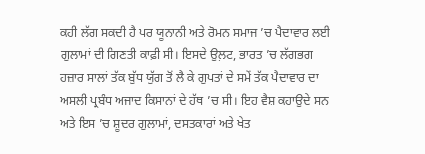ਕਹੀ ਲੱਗ ਸਕਦੀ ਹੈ ਪਰ ਯੂਨਾਨੀ ਅਤੇ ਰੋਮਨ ਸਮਾਜ ’ਚ ਪੈਦਾਵਾਰ ਲਈ ਗੁਲਾਮਾਂ ਦੀ ਗਿਣਤੀ ਕਾਫ਼ੀ ਸੀ। ਇਸਦੇ ਉਲ਼ਟ, ਭਾਰਤ ’ਚ ਲੱਗਭਗ ਹਜ਼ਾਰ ਸਾਲਾਂ ਤੱਕ ਬੁੱਧ ਯੁੱਗ ਤੋਂ ਲੈ ਕੇ ਗੁਪਤਾਂ ਦੇ ਸਮੇਂ ਤੱਕ ਪੈਦਾਵਾਰ ਦਾ ਅਸਲੀ ਪ੍ਰਬੰਧ ਅਜਾਦ ਕਿਸਾਨਾਂ ਦੇ ਹੱਥ ’ਚ ਸੀ। ਇਹ ਵੈਸ਼ ਕਹਾਉਦੇ ਸਨ ਅਤੇ ਇਸ ’ਚ ਸ਼ੂਦਰ ਗੁਲਾਮਾਂ, ਦਸਤਕਾਰਾਂ ਅਤੇ ਖੇਤ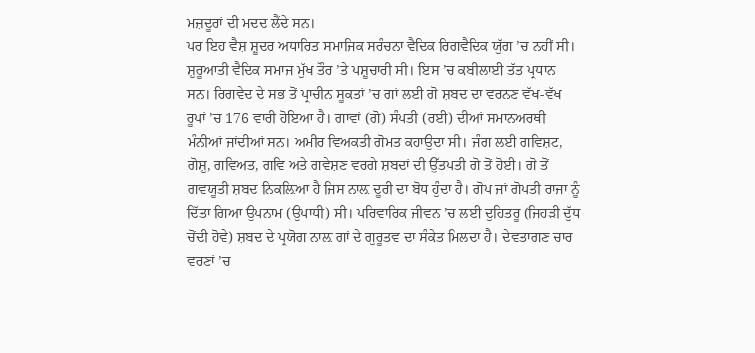ਮਜ਼ਦੂਰਾਂ ਦੀ ਮਦਦ ਲੈਂਦੇ ਸਨ।
ਪਰ ਇਹ ਵੈਸ਼ ਸ਼ੂਦਰ ਅਧਾਰਿਤ ਸਮਾਜਿਕ ਸਰੰਚਨਾ ਵੈਦਿਕ ਰਿਗਵੈਦਿਕ ਯੁੱਗ ’ਚ ਨਹੀਂ ਸੀ। ਸ਼ੁਰੂਆਤੀ ਵੈਦਿਕ ਸਮਾਜ ਮੁੱਖ ਤੌਰ ’ਤੇ ਪਸ਼ੂਚਾਰੀ ਸੀ। ਇਸ ’ਚ ਕਬੀਲਾਈ ਤੱਤ ਪ੍ਰਧਾਨ ਸਨ। ਰਿਗਵੇਦ ਦੇ ਸਭ ਤੋਂ ਪ੍ਰਾਚੀਨ ਸੂਕਤਾਂ ’ਚ ਗਾਂ ਲਈ ਗੋ ਸ਼ਬਦ ਦਾ ਵਰਨਣ ਵੱਖ-ਵੱਖ ਰੂਪਾਂ ’ਚ 176 ਵਾਰੀ ਹੋਇਆ ਹੈ। ਗਾਵਾਂ (ਗੋ) ਸੰਪਤੀ (ਰਈ) ਦੀਆਂ ਸਮਾਨਅਰਥੀ ਮੰਨੀਆਂ ਜਾਂਦੀਆਂ ਸਨ। ਅਮੀਰ ਵਿਅਕਤੀ ਗੋਮਤ ਕਹਾਉਦਾ ਸੀ। ਜੰਗ ਲਈ ਗਵਿਸ਼ਟ, ਗੋਸ਼ੁ, ਗਵਿਅਤ, ਗਵਿ ਅਤੇ ਗਵੇਸ਼ਣ ਵਰਗੇ ਸ਼ਬਦਾਂ ਦੀ ਉੱਤਪਤੀ ਗੋ ਤੋਂ ਹੋਈ। ਗੋ ਤੋਂ ਗਵਯੂਤੀ ਸ਼ਬਦ ਨਿਕਲ਼ਿਆ ਹੈ ਜਿਸ ਨਾਲ਼ ਦੂਰੀ ਦਾ ਬੋਧ ਹੁੰਦਾ ਹੈ। ਗੋਪ ਜਾਂ ਗੋਪਤੀ ਰਾਜਾ ਨੂੰ ਦਿੱਤਾ ਗਿਆ ਉਪਨਾਮ (ਉਪਾਧੀ) ਸੀ। ਪਰਿਵਾਰਿਕ ਜੀਵਨ ’ਚ ਲਈ ਦੁਹਿਤਰੂ (ਜਿਹੜੀ ਦੁੱਧ ਚੋਂਦੀ ਹੋਵੇ) ਸ਼ਬਦ ਦੇ ਪ੍ਰਯੋਗ ਨਾਲ਼ ਗਾਂ ਦੇ ਗੁਰੂਤਵ ਦਾ ਸੰਕੇਤ ਮਿਲਦਾ ਹੈ। ਦੇਵਤਾਗਣ ਚਾਰ ਵਰਣਾਂ ’ਚ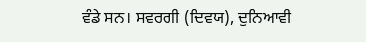ਵੰਡੇ ਸਨ। ਸਵਰਗੀ (ਦਿਵਯ), ਦੁਨਿਆਵੀ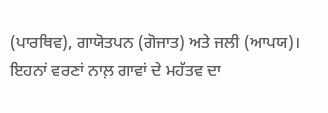(ਪਾਰਥਿਵ), ਗਾਯੋਤਪਨ (ਗੋਜਾਤ) ਅਤੇ ਜਲੀ (ਆਪਯ)। ਇਹਨਾਂ ਵਰਣਾਂ ਨਾਲ਼ ਗਾਵਾਂ ਦੇ ਮਹੱਤਵ ਦਾ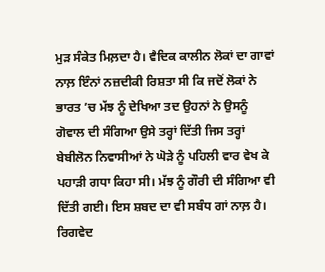ਮੁੜ ਸੰਕੇਤ ਮਿਲ਼ਦਾ ਹੈ। ਵੈਦਿਕ ਕਾਲੀਨ ਲੋਕਾਂ ਦਾ ਗਾਵਾਂ ਨਾਲ਼ ਇੰਨਾਂ ਨਜ਼ਦੀਕੀ ਰਿਸ਼ਤਾ ਸੀ ਕਿ ਜਦੋਂ ਲੋਕਾਂ ਨੇ ਭਾਰਤ ’ਚ ਮੱਝ ਨੂੰ ਦੇਖਿਆ ਤਦ ਉਹਨਾਂ ਨੇ ਉਸਨੂੰ ਗੋਵਾਲ ਦੀ ਸੰਗਿਆ ਉਸੇ ਤਰ੍ਹਾਂ ਦਿੱਤੀ ਜਿਸ ਤਰ੍ਹਾਂ ਬੇਬੀਲੋਨ ਨਿਵਾਸੀਆਂ ਨੇ ਘੋੜੇ ਨੂੰ ਪਹਿਲੀ ਵਾਰ ਵੇਖ ਕੇ ਪਹਾੜੀ ਗਧਾ ਕਿਹਾ ਸੀ। ਮੱਝ ਨੂੰ ਗੌਰੀ ਦੀ ਸੰਗਿਆ ਵੀ ਦਿੱਤੀ ਗਈ। ਇਸ ਸ਼ਬਦ ਦਾ ਵੀ ਸਬੰਧ ਗਾਂ ਨਾਲ਼ ਹੈ।
ਰਿਗਵੇਦ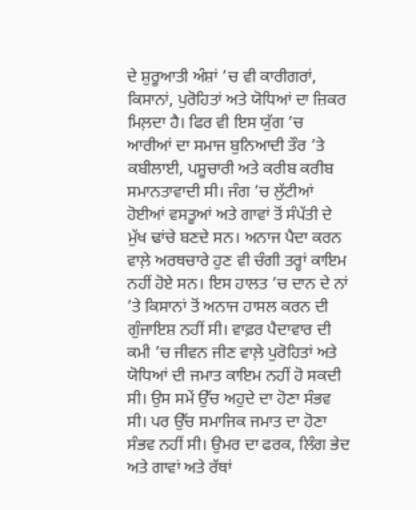ਦੇ ਸ਼ੁਰੂਆਤੀ ਅੰਸ਼ਾਂ ’ਚ ਵੀ ਕਾਰੀਗਰਾਂ, ਕਿਸਾਨਾਂ, ਪੁਰੋਹਿਤਾਂ ਅਤੇ ਯੋਧਿਆਂ ਦਾ ਜ਼ਿਕਰ ਮਿਲ਼ਦਾ ਹੈ। ਫਿਰ ਵੀ ਇਸ ਯੁੱਗ ’ਚ ਆਰੀਆਂ ਦਾ ਸਮਾਜ ਬੁਨਿਆਦੀ ਤੌਰ ’ਤੇ ਕਬੀਲਾਈ, ਪਸ਼ੂਚਾਰੀ ਅਤੇ ਕਰੀਬ ਕਰੀਬ ਸਮਾਨਤਾਵਾਦੀ ਸੀ। ਜੰਗ ’ਚ ਲੁੱਟੀਆਂ ਹੋਈਆਂ ਵਸਤੂਆਂ ਅਤੇ ਗਾਵਾਂ ਤੋਂ ਸੰਪੱਤੀ ਦੇ ਮੁੱਖ ਢਾਂਚੇ ਬਣਦੇ ਸਨ। ਅਨਾਜ ਪੈਦਾ ਕਰਨ ਵਾਲ਼ੇ ਅਰਥਚਾਰੇ ਹੁਣ ਵੀ ਚੰਗੀ ਤਰ੍ਹਾਂ ਕਾਇਮ ਨਹੀਂ ਹੋਏ ਸਨ। ਇਸ ਹਾਲਤ ’ਚ ਦਾਨ ਦੇ ਨਾਂ ’ਤੇ ਕਿਸਾਨਾਂ ਤੋਂ ਅਨਾਜ ਹਾਸਲ ਕਰਨ ਦੀ ਗੁੰਜਾਇਸ਼ ਨਹੀਂ ਸੀ। ਵਾਫ਼ਰ ਪੈਦਾਵਾਰ ਦੀ ਕਮੀ ’ਚ ਜੀਵਨ ਜੀਣ ਵਾਲ਼ੇ ਪੁਰੋਹਿਤਾਂ ਅਤੇ ਯੋਧਿਆਂ ਦੀ ਜਮਾਤ ਕਾਇਮ ਨਹੀਂ ਹੋ ਸਕਦੀ ਸੀ। ਉਸ ਸਮੇਂ ਉੱਚ ਅਹੁਦੇ ਦਾ ਹੋਣਾ ਸੰਭਵ ਸੀ। ਪਰ ਉੱਚ ਸਮਾਜਿਕ ਜਮਾਤ ਦਾ ਹੋਣਾ ਸੰਭਵ ਨਹੀਂ ਸੀ। ਉਮਰ ਦਾ ਫਰਕ, ਲਿੰਗ ਭੇਦ ਅਤੇ ਗਾਵਾਂ ਅਤੇ ਰੱਥਾਂ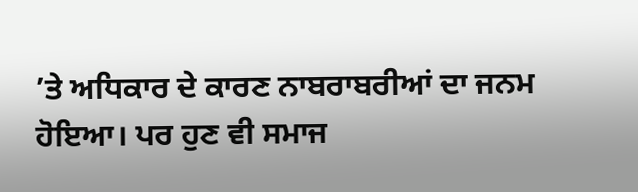’ਤੇ ਅਧਿਕਾਰ ਦੇ ਕਾਰਣ ਨਾਬਰਾਬਰੀਆਂ ਦਾ ਜਨਮ ਹੋਇਆ। ਪਰ ਹੁਣ ਵੀ ਸਮਾਜ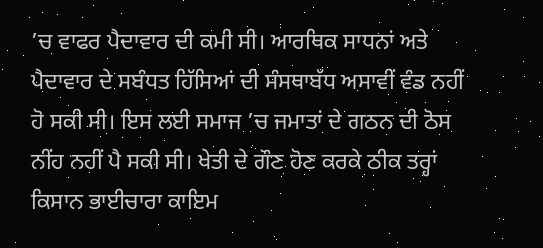’ਚ ਵਾਫਰ ਪੈਦਾਵਾਰ ਦੀ ਕਮੀ ਸੀ। ਆਰਥਿਕ ਸਾਧਨਾਂ ਅਤੇ ਪੈਦਾਵਾਰ ਦੇ ਸਬੰਧਤ ਹਿੱਸਿਆਂ ਦੀ ਸੰਸਥਾਬੱਧ ਅਸਾਵੀਂ ਵੰਡ ਨਹੀਂ ਹੋ ਸਕੀ ਸੀ। ਇਸ ਲਈ ਸਮਾਜ ’ਚ ਜਮਾਤਾਂ ਦੇ ਗਠਨ ਦੀ ਠੋਸ ਨੀਂਹ ਨਹੀਂ ਪੈ ਸਕੀ ਸੀ। ਖੇਤੀ ਦੇ ਗੌਣ ਹੋਣ ਕਰਕੇ ਠੀਕ ਤਰ੍ਹਾਂ ਕਿਸਾਨ ਭਾਈਚਾਰਾ ਕਾਇਮ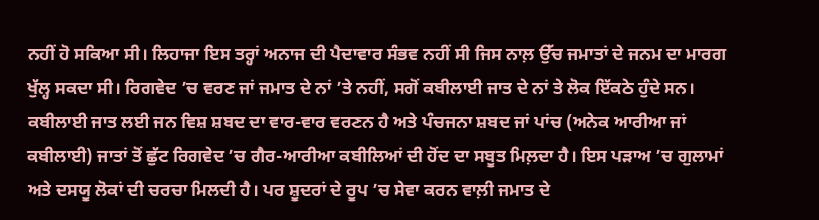ਨਹੀਂ ਹੋ ਸਕਿਆ ਸੀ। ਲਿਹਾਜਾ ਇਸ ਤਰ੍ਹਾਂ ਅਨਾਜ ਦੀ ਪੈਦਾਵਾਰ ਸੰਭਵ ਨਹੀਂ ਸੀ ਜਿਸ ਨਾਲ਼ ਉੱਚ ਜਮਾਤਾਂ ਦੇ ਜਨਮ ਦਾ ਮਾਰਗ ਖੁੱਲ੍ਹ ਸਕਦਾ ਸੀ। ਰਿਗਵੇਦ ’ਚ ਵਰਣ ਜਾਂ ਜਮਾਤ ਦੇ ਨਾਂ ’ਤੇ ਨਹੀਂ, ਸਗੋਂ ਕਬੀਲਾਈ ਜਾਤ ਦੇ ਨਾਂ ਤੇ ਲੋਕ ਇੱਕਠੇ ਹੁੰਦੇ ਸਨ। ਕਬੀਲਾਈ ਜਾਤ ਲਈ ਜਨ ਵਿਸ਼ ਸ਼ਬਦ ਦਾ ਵਾਰ-ਵਾਰ ਵਰਣਨ ਹੈ ਅਤੇ ਪੰਚਜਨਾ ਸ਼ਬਦ ਜਾਂ ਪਾਂਚ (ਅਨੇਕ ਆਰੀਆ ਜਾਂ ਕਬੀਲਾਈ) ਜਾਤਾਂ ਤੋਂ ਛੁੱਟ ਰਿਗਵੇਦ ’ਚ ਗੈਰ-ਆਰੀਆ ਕਬੀਲਿਆਂ ਦੀ ਹੋਂਦ ਦਾ ਸਬੂਤ ਮਿਲ਼ਦਾ ਹੈ। ਇਸ ਪੜਾਅ ’ਚ ਗੁਲਾਮਾਂ ਅਤੇ ਦਸਯੂ ਲੋਕਾਂ ਦੀ ਚਰਚਾ ਮਿਲਦੀ ਹੈ। ਪਰ ਸ਼ੂਦਰਾਂ ਦੇ ਰੂਪ ’ਚ ਸੇਵਾ ਕਰਨ ਵਾਲ਼ੀ ਜਮਾਤ ਦੇ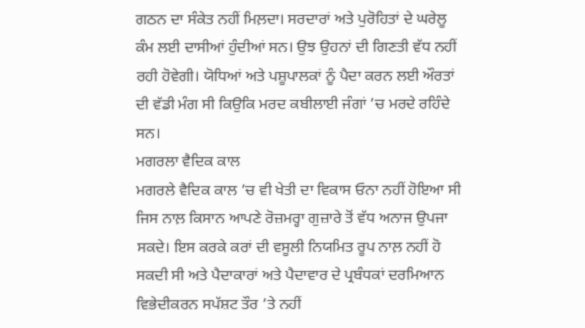ਗਠਨ ਦਾ ਸੰਕੇਤ ਨਹੀਂ ਮਿਲ਼ਦਾ। ਸਰਦਾਰਾਂ ਅਤੇ ਪੁਰੋਹਿਤਾਂ ਦੇ ਘਰੇਲੂ ਕੰਮ ਲਈ ਦਾਸੀਆਂ ਹੁੰਦੀਆਂ ਸਨ। ਉਝ ਉਹਨਾਂ ਦੀ ਗਿਣਤੀ ਵੱਧ ਨਹੀਂ ਰਹੀ ਹੋਵੇਗੀ। ਯੋਧਿਆਂ ਅਤੇ ਪਸ਼ੂਪਾਲਕਾਂ ਨੂੰ ਪੈਦਾ ਕਰਨ ਲਈ ਔਰਤਾਂ ਦੀ ਵੱਡੀ ਮੰਗ ਸੀ ਕਿਉਕਿ ਮਰਦ ਕਬੀਲਾਈ ਜੰਗਾਂ ’ਚ ਮਰਦੇ ਰਹਿੰਦੇ ਸਨ।
ਮਗਰਲਾ ਵੈਦਿਕ ਕਾਲ
ਮਗਰਲੇ ਵੈਦਿਕ ਕਾਲ ’ਚ ਵੀ ਖੇਤੀ ਦਾ ਵਿਕਾਸ ਓਨਾ ਨਹੀਂ ਹੋਇਆ ਸੀ ਜਿਸ ਨਾਲ਼ ਕਿਸਾਨ ਆਪਣੇ ਰੋਜ਼ਮਰ੍ਹਾ ਗੁਜ਼ਾਰੇ ਤੋਂ ਵੱਧ ਅਨਾਜ ਉਪਜਾ ਸਕਦੇ। ਇਸ ਕਰਕੇ ਕਰਾਂ ਦੀ ਵਸੂਲੀ ਨਿਯਮਿਤ ਰੂਪ ਨਾਲ਼ ਨਹੀਂ ਹੋ ਸਕਦੀ ਸੀ ਅਤੇ ਪੈਦਾਕਾਰਾਂ ਅਤੇ ਪੈਦਾਵਾਰ ਦੇ ਪ੍ਰਬੰਧਕਾਂ ਦਰਮਿਆਨ ਵਿਭੇਦੀਕਰਨ ਸਪੱਸ਼ਟ ਤੌਰ ’ਤੇ ਨਹੀਂ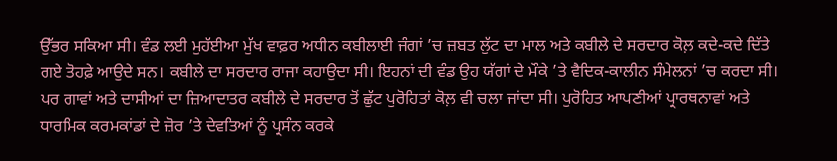ਉੱਭਰ ਸਕਿਆ ਸੀ। ਵੰਡ ਲਈ ਮੁਹੱਈਆ ਮੁੱਖ ਵਾਫ਼ਰ ਅਧੀਨ ਕਬੀਲਾਈ ਜੰਗਾਂ ’ਚ ਜ਼ਬਤ ਲੁੱਟ ਦਾ ਮਾਲ ਅਤੇ ਕਬੀਲੇ ਦੇ ਸਰਦਾਰ ਕੋਲ਼ ਕਦੇ-ਕਦੇ ਦਿੱਤੇ ਗਏ ਤੋਹਫ਼ੇ ਆਉਦੇ ਸਨ। ਕਬੀਲੇ ਦਾ ਸਰਦਾਰ ਰਾਜਾ ਕਹਾਉਦਾ ਸੀ। ਇਹਨਾਂ ਦੀ ਵੰਡ ਉਹ ਯੱਗਾਂ ਦੇ ਮੌਕੇ ’ਤੇ ਵੈਦਿਕ-ਕਾਲੀਨ ਸੰਮੇਲਨਾਂ ’ਚ ਕਰਦਾ ਸੀ। ਪਰ ਗਾਵਾਂ ਅਤੇ ਦਾਸੀਆਂ ਦਾ ਜ਼ਿਆਦਾਤਰ ਕਬੀਲੇ ਦੇ ਸਰਦਾਰ ਤੋਂ ਛੁੱਟ ਪੁਰੋਹਿਤਾਂ ਕੋਲ਼ ਵੀ ਚਲਾ ਜਾਂਦਾ ਸੀ। ਪੁਰੋਹਿਤ ਆਪਣੀਆਂ ਪ੍ਰਾਰਥਨਾਵਾਂ ਅਤੇ ਧਾਰਮਿਕ ਕਰਮਕਾਂਡਾਂ ਦੇ ਜ਼ੋਰ ’ਤੇ ਦੇਵਤਿਆਂ ਨੂੰ ਪ੍ਰਸੰਨ ਕਰਕੇ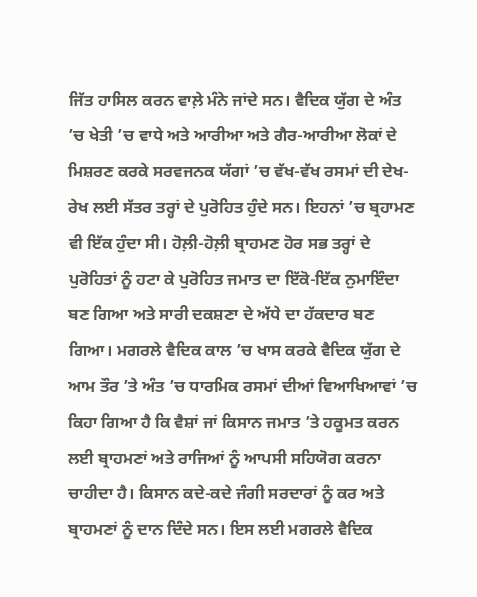ਜਿੱਤ ਹਾਸਿਲ ਕਰਨ ਵਾਲ਼ੇ ਮੰਨੇ ਜਾਂਦੇ ਸਨ। ਵੈਦਿਕ ਯੁੱਗ ਦੇ ਅੰਤ ’ਚ ਖੇਤੀ ’ਚ ਵਾਧੇ ਅਤੇ ਆਰੀਆ ਅਤੇ ਗੈਰ-ਆਰੀਆ ਲੋਕਾਂ ਦੇ ਮਿਸ਼ਰਣ ਕਰਕੇ ਸਰਵਜਨਕ ਯੱਗਾਂ ’ਚ ਵੱਖ-ਵੱਖ ਰਸਮਾਂ ਦੀ ਦੇਖ-ਰੇਖ ਲਈ ਸੱਤਰ ਤਰ੍ਹਾਂ ਦੇ ਪੁਰੋਹਿਤ ਹੁੰਦੇ ਸਨ। ਇਹਨਾਂ ’ਚ ਬ੍ਰਹਾਮਣ ਵੀ ਇੱਕ ਹੁੰਦਾ ਸੀ। ਹੋਲ਼ੀ-ਹੋਲ਼ੀ ਬ੍ਰਾਹਮਣ ਹੋਰ ਸਭ ਤਰ੍ਹਾਂ ਦੇ ਪੁਰੋਹਿਤਾਂ ਨੂੰ ਹਟਾ ਕੇ ਪੁਰੋਹਿਤ ਜਮਾਤ ਦਾ ਇੱਕੋ-ਇੱਕ ਨੁਮਾਇੰਦਾ ਬਣ ਗਿਆ ਅਤੇ ਸਾਰੀ ਦਕਸ਼ਣਾ ਦੇ ਅੱਧੇ ਦਾ ਹੱਕਦਾਰ ਬਣ ਗਿਆ। ਮਗਰਲੇ ਵੈਦਿਕ ਕਾਲ ’ਚ ਖਾਸ ਕਰਕੇ ਵੈਦਿਕ ਯੁੱਗ ਦੇ ਆਮ ਤੌਰ ’ਤੇ ਅੰਤ ’ਚ ਧਾਰਮਿਕ ਰਸਮਾਂ ਦੀਆਂ ਵਿਆਖਿਆਵਾਂ ’ਚ ਕਿਹਾ ਗਿਆ ਹੈ ਕਿ ਵੈਸ਼ਾਂ ਜਾਂ ਕਿਸਾਨ ਜਮਾਤ ’ਤੇ ਹਕੂਮਤ ਕਰਨ ਲਈ ਬ੍ਰਾਹਮਣਾਂ ਅਤੇ ਰਾਜਿਆਂ ਨੂੰ ਆਪਸੀ ਸਹਿਯੋਗ ਕਰਨਾ ਚਾਹੀਦਾ ਹੈ। ਕਿਸਾਨ ਕਦੇ-ਕਦੇ ਜੰਗੀ ਸਰਦਾਰਾਂ ਨੂੰ ਕਰ ਅਤੇ ਬ੍ਰਾਹਮਣਾਂ ਨੂੰ ਦਾਨ ਦਿੰਦੇ ਸਨ। ਇਸ ਲਈ ਮਗਰਲੇ ਵੈਦਿਕ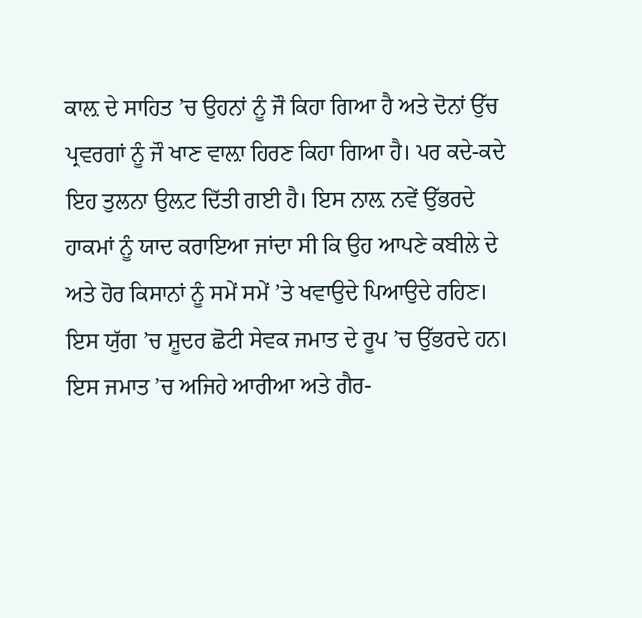ਕਾਲ਼ ਦੇ ਸਾਹਿਤ ’ਚ ਉਹਨਾਂ ਨੂੰ ਜੌ ਕਿਹਾ ਗਿਆ ਹੈ ਅਤੇ ਦੋਨਾਂ ਉੱਚ ਪ੍ਰਵਰਗਾਂ ਨੂੰ ਜੌ ਖਾਣ ਵਾਲ਼ਾ ਹਿਰਣ ਕਿਹਾ ਗਿਆ ਹੈ। ਪਰ ਕਦੇ-ਕਦੇ ਇਹ ਤੁਲਨਾ ਉਲ਼ਟ ਦਿੱਤੀ ਗਈ ਹੈ। ਇਸ ਨਾਲ਼ ਨਵੇਂ ਉੱਭਰਦੇ ਹਾਕਮਾਂ ਨੂੰ ਯਾਦ ਕਰਾਇਆ ਜਾਂਦਾ ਸੀ ਕਿ ਉਹ ਆਪਣੇ ਕਬੀਲੇ ਦੇ ਅਤੇ ਹੋਰ ਕਿਸਾਨਾਂ ਨੂੰ ਸਮੇਂ ਸਮੇਂ ’ਤੇ ਖਵਾਉਦੇ ਪਿਆਉਦੇ ਰਹਿਣ।
ਇਸ ਯੁੱਗ ’ਚ ਸ਼ੂਦਰ ਛੋਟੀ ਸੇਵਕ ਜਮਾਤ ਦੇ ਰੂਪ ’ਚ ਉੱਭਰਦੇ ਹਨ। ਇਸ ਜਮਾਤ ’ਚ ਅਜਿਹੇ ਆਰੀਆ ਅਤੇ ਗੈਰ-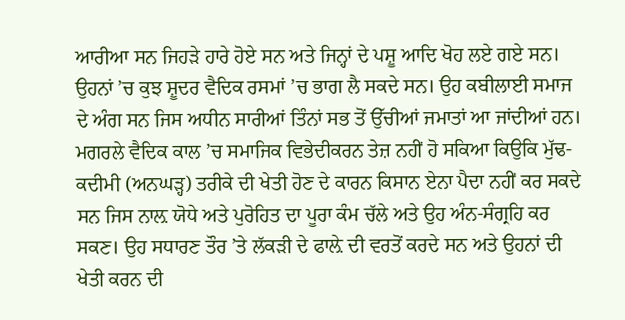ਆਰੀਆ ਸਨ ਜਿਹੜੇ ਹਾਰੇ ਹੋਏ ਸਨ ਅਤੇ ਜਿਨ੍ਹਾਂ ਦੇ ਪਸ਼ੂ ਆਦਿ ਖੋਹ ਲਏ ਗਏ ਸਨ। ਉਹਨਾਂ ’ਚ ਕੁਝ ਸ਼ੂਦਰ ਵੈਦਿਕ ਰਸਮਾਂ ’ਚ ਭਾਗ ਲੈ ਸਕਦੇ ਸਨ। ਉਹ ਕਬੀਲਾਈ ਸਮਾਜ ਦੇ ਅੰਗ ਸਨ ਜਿਸ ਅਧੀਨ ਸਾਰੀਆਂ ਤਿੰਨਾਂ ਸਭ ਤੋਂ ਉੱਚੀਆਂ ਜਮਾਤਾਂ ਆ ਜਾਂਦੀਆਂ ਹਨ। ਮਗਰਲੇ ਵੈਦਿਕ ਕਾਲ ’ਚ ਸਮਾਜਿਕ ਵਿਭੇਦੀਕਰਨ ਤੇਜ਼ ਨਹੀਂ ਹੋ ਸਕਿਆ ਕਿਉਕਿ ਮੁੱਢ-ਕਦੀਮੀ (ਅਨਘੜ੍ਹ) ਤਰੀਕੇ ਦੀ ਖੇਤੀ ਹੋਣ ਦੇ ਕਾਰਨ ਕਿਸਾਨ ਏਨਾ ਪੈਦਾ ਨਹੀਂ ਕਰ ਸਕਦੇ ਸਨ ਜਿਸ ਨਾਲ਼ ਯੋਧੇ ਅਤੇ ਪੁਰੋਹਿਤ ਦਾ ਪੂਰਾ ਕੰਮ ਚੱਲੇ ਅਤੇ ਉਹ ਅੰਨ-ਸੰਗ੍ਰਹਿ ਕਰ ਸਕਣ। ਉਹ ਸਧਾਰਣ ਤੌਰ ’ਤੇ ਲੱਕੜੀ ਦੇ ਫਾਲ਼ੇ ਦੀ ਵਰਤੋਂ ਕਰਦੇ ਸਨ ਅਤੇ ਉਹਨਾਂ ਦੀ ਖੇਤੀ ਕਰਨ ਦੀ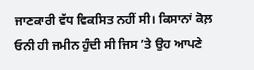ਜਾਣਕਾਰੀ ਵੱਧ ਵਿਕਸਿਤ ਨਹੀਂ ਸੀ। ਕਿਸਾਨਾਂ ਕੋਲ਼ ਓਨੀ ਹੀ ਜਮੀਨ ਹੁੰਦੀ ਸੀ ਜਿਸ ’ਤੇ ਉਹ ਆਪਣੇ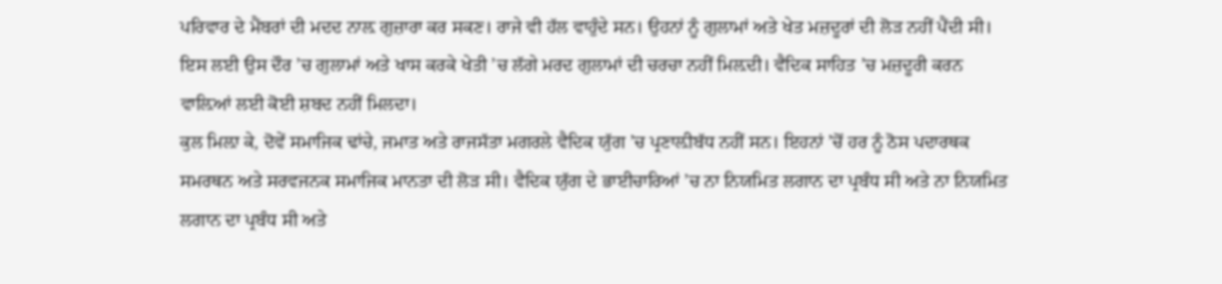ਪਰਿਵਾਰ ਦੇ ਮੈਂਬਰਾਂ ਦੀ ਮਦਦ ਨਾਲ਼ ਗੁਜ਼ਾਰਾ ਕਰ ਸਕਣ। ਰਾਜੇ ਵੀ ਹੱਲ ਵਾਹੁੰਦੇ ਸਨ। ਉਹਨਾਂ ਨੂੰ ਗੁਲਾਮਾਂ ਅਤੇ ਖੇਤ ਮਜ਼ਦੂਰਾਂ ਦੀ ਲੋੜ ਨਹੀਂ ਪੈਂਦੀ ਸੀ। ਇਸ ਲਈ ਉਸ ਦੌਰ ’ਚ ਗੁਲਾਮਾਂ ਅਤੇ ਖਾਸ ਕਰਕੇ ਖੇਤੀ ’ਚ ਲੱਗੇ ਮਰਦ ਗੁਲਾਮਾਂ ਦੀ ਚਰਚਾ ਨਹੀਂ ਮਿਲ਼ਦੀ। ਵੈਦਿਕ ਸਾਹਿਤ ’ਚ ਮਜ਼ਦੂਰੀ ਕਰਨ ਵਾਲ਼ਿਆਂ ਲਈ ਕੋਈ ਸ਼ਬਦ ਨਹੀਂ ਮਿਲਦਾ।
ਕੁਲ ਮਿਲ਼ਾ ਕੇ, ਦੋਵੇਂ ਸਮਾਜਿਕ ਢਾਂਚੇ, ਜਮਾਤ ਅਤੇ ਰਾਜਸੱਤਾ ਮਗਰਲੇ ਵੈਦਿਕ ਯੁੱਗ ’ਚ ਪ੍ਰਣਾਲ਼ੀਬੱਧ ਨਹੀਂ ਸਨ। ਇਹਨਾਂ ’ਚੋਂ ਹਰ ਨੂੰ ਠੋਸ ਪਦਾਰਥਕ ਸਮਰਥਨ ਅਤੇ ਸਰਵਜਨਕ ਸਮਾਜਿਕ ਮਾਨਤਾ ਦੀ ਲੋੜ ਸੀ। ਵੈਦਿਕ ਯੁੱਗ ਦੇ ਭਾਈਚਾਰਿਆਂ ’ਚ ਨਾ ਨਿਯਮਿਤ ਲਗਾਨ ਦਾ ਪ੍ਰਬੰਧ ਸੀ ਅਤੇ ਨਾ ਨਿਯਮਿਤ ਲਗਾਨ ਦਾ ਪ੍ਰਬੰਧ ਸੀ ਅਤੇ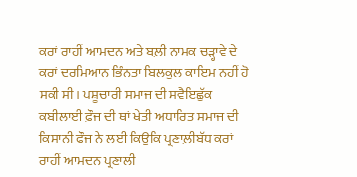ਕਰਾਂ ਰਾਹੀਂ ਆਮਦਨ ਅਤੇ ਬਲ਼ੀ ਨਾਮਕ ਚੜ੍ਹਾਵੇ ਦੇ ਕਰਾਂ ਦਰਮਿਆਨ ਭਿੰਨਤਾ ਬਿਲਕੁਲ ਕਾਇਮ ਨਹੀਂ ਹੋ ਸਕੀ ਸੀ। ਪਸ਼ੂਚਾਰੀ ਸਮਾਜ ਦੀ ਸਵੈਇਛੁੱਕ ਕਬੀਲਾਈ ਫ਼ੌਜ ਦੀ ਥਾਂ ਖੇਤੀ ਅਧਾਰਿਤ ਸਮਾਜ ਦੀ ਕਿਸਾਨੀ ਫੌਜ ਨੇ ਲਈ ਕਿਉਕਿ ਪ੍ਰਣਾਲ਼ੀਬੱਧ ਕਰਾਂ ਰਾਹੀਂ ਆਮਦਨ ਪ੍ਰਣਾਲੀ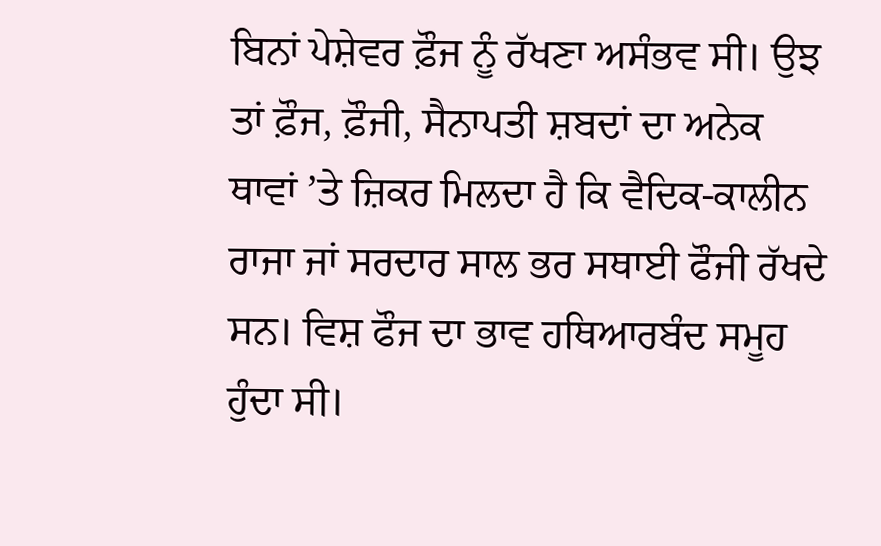ਬਿਨਾਂ ਪੇਸ਼ੇਵਰ ਫ਼ੌਜ ਨੂੰ ਰੱਖਣਾ ਅਸੰਭਵ ਸੀ। ਉਝ ਤਾਂ ਫ਼ੌਜ, ਫ਼ੌਜੀ, ਸੈਨਾਪਤੀ ਸ਼ਬਦਾਂ ਦਾ ਅਨੇਕ ਥਾਵਾਂ ’ਤੇ ਜ਼ਿਕਰ ਮਿਲਦਾ ਹੈ ਕਿ ਵੈਦਿਕ-ਕਾਲੀਨ ਰਾਜਾ ਜਾਂ ਸਰਦਾਰ ਸਾਲ ਭਰ ਸਥਾਈ ਫੌਜੀ ਰੱਖਦੇ ਸਨ। ਵਿਸ਼ ਫੌਜ ਦਾ ਭਾਵ ਹਥਿਆਰਬੰਦ ਸਮੂਹ ਹੁੰਦਾ ਸੀ।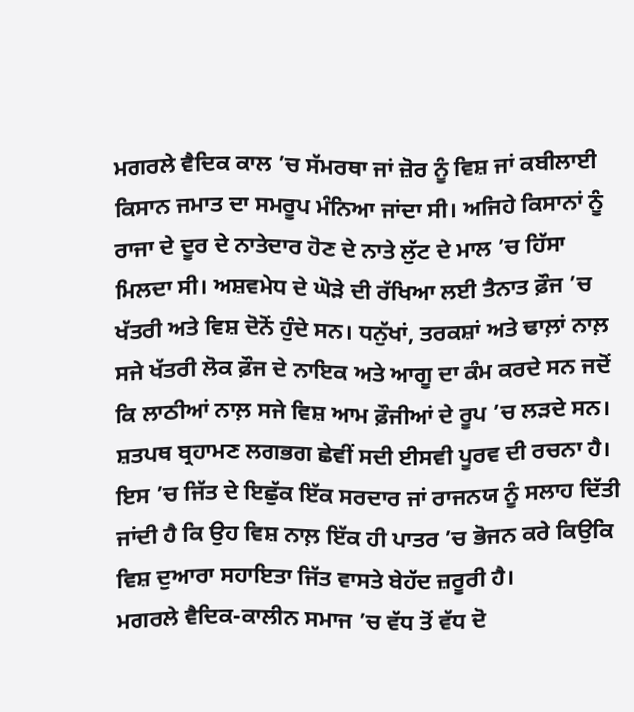ਮਗਰਲੇ ਵੈਦਿਕ ਕਾਲ ’ਚ ਸੱਮਰਥਾ ਜਾਂ ਜ਼ੋਰ ਨੂੰ ਵਿਸ਼ ਜਾਂ ਕਬੀਲਾਈ ਕਿਸਾਨ ਜਮਾਤ ਦਾ ਸਮਰੂਪ ਮੰਨਿਆ ਜਾਂਦਾ ਸੀ। ਅਜਿਹੇ ਕਿਸਾਨਾਂ ਨੂੰ ਰਾਜਾ ਦੇ ਦੂਰ ਦੇ ਨਾਤੇਦਾਰ ਹੋਣ ਦੇ ਨਾਤੇ ਲੁੱਟ ਦੇ ਮਾਲ ’ਚ ਹਿੱਸਾ ਮਿਲਦਾ ਸੀ। ਅਸ਼ਵਮੇਧ ਦੇ ਘੋੜੇ ਦੀ ਰੱਖਿਆ ਲਈ ਤੈਨਾਤ ਫ਼ੌਜ ’ਚ ਖੱਤਰੀ ਅਤੇ ਵਿਸ਼ ਦੋਨੋਂ ਹੁੰਦੇ ਸਨ। ਧਨੁੱਖਾਂ, ਤਰਕਸ਼ਾਂ ਅਤੇ ਢਾਲ਼ਾਂ ਨਾਲ਼ ਸਜੇ ਖੱਤਰੀ ਲੋਕ ਫ਼ੌਜ ਦੇ ਨਾਇਕ ਅਤੇ ਆਗੂ ਦਾ ਕੰਮ ਕਰਦੇ ਸਨ ਜਦੋਂ ਕਿ ਲਾਠੀਆਂ ਨਾਲ਼ ਸਜੇ ਵਿਸ਼ ਆਮ ਫ਼ੌਜੀਆਂ ਦੇ ਰੂਪ ’ਚ ਲੜਦੇ ਸਨ। ਸ਼ਤਪਥ ਬ੍ਰਹਾਮਣ ਲਗਭਗ ਛੇਵੀਂ ਸਦੀ ਈਸਵੀ ਪੂਰਵ ਦੀ ਰਚਨਾ ਹੈ। ਇਸ ’ਚ ਜਿੱਤ ਦੇ ਇਛੁੱਕ ਇੱਕ ਸਰਦਾਰ ਜਾਂ ਰਾਜਨਯ ਨੂੰ ਸਲਾਹ ਦਿੱਤੀ ਜਾਂਦੀ ਹੈ ਕਿ ਉਹ ਵਿਸ਼ ਨਾਲ਼ ਇੱਕ ਹੀ ਪਾਤਰ ’ਚ ਭੋਜਨ ਕਰੇ ਕਿਉਕਿ ਵਿਸ਼ ਦੁਆਰਾ ਸਹਾਇਤਾ ਜਿੱਤ ਵਾਸਤੇ ਬੇਹੱਦ ਜ਼ਰੂਰੀ ਹੈ।
ਮਗਰਲੇ ਵੈਦਿਕ-ਕਾਲੀਨ ਸਮਾਜ ’ਚ ਵੱਧ ਤੋਂ ਵੱਧ ਦੋ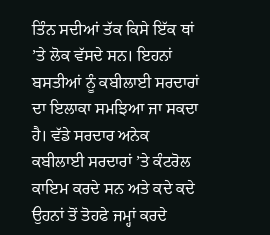ਤਿੰਨ ਸਦੀਆਂ ਤੱਕ ਕਿਸੇ ਇੱਕ ਥਾਂ ’ਤੇ ਲੋਕ ਵੱਸਦੇ ਸਨ। ਇਹਨਾਂ ਬਸਤੀਆਂ ਨੂੰ ਕਬੀਲਾਈ ਸਰਦਾਰਾਂ ਦਾ ਇਲਾਕਾ ਸਮਝਿਆ ਜਾ ਸਕਦਾ ਹੈ। ਵੱਡੇ ਸਰਦਾਰ ਅਨੇਕ ਕਬੀਲਾਈ ਸਰਦਾਰਾਂ ’ਤੇ ਕੰਟਰੋਲ ਕਾਇਮ ਕਰਦੇ ਸਨ ਅਤੇ ਕਦੇ ਕਦੇ ਉਹਨਾਂ ਤੋਂ ਤੋਹਫੇ ਜਮ੍ਹਾਂ ਕਰਦੇ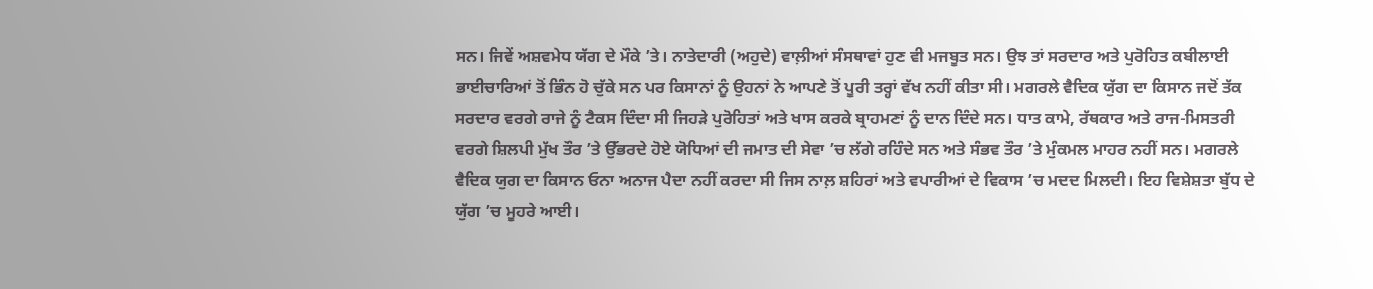ਸਨ। ਜਿਵੇਂ ਅਸ਼ਵਮੇਧ ਯੱਗ ਦੇ ਮੌਕੇ ’ਤੇ। ਨਾਤੇਦਾਰੀ (ਅਹੁਦੇ) ਵਾਲ਼ੀਆਂ ਸੰਸਥਾਵਾਂ ਹੁਣ ਵੀ ਮਜਬੂਤ ਸਨ। ਉਝ ਤਾਂ ਸਰਦਾਰ ਅਤੇ ਪੁਰੋਹਿਤ ਕਬੀਲਾਈ ਭਾਈਚਾਰਿਆਂ ਤੋਂ ਭਿੰਨ ਹੋ ਚੁੱਕੇ ਸਨ ਪਰ ਕਿਸਾਨਾਂ ਨੂੰ ਉਹਨਾਂ ਨੇ ਆਪਣੇ ਤੋਂ ਪੂਰੀ ਤਰ੍ਹਾਂ ਵੱਖ ਨਹੀਂ ਕੀਤਾ ਸੀ। ਮਗਰਲੇ ਵੈਦਿਕ ਯੁੱਗ ਦਾ ਕਿਸਾਨ ਜਦੋਂ ਤੱਕ ਸਰਦਾਰ ਵਰਗੇ ਰਾਜੇ ਨੂੰ ਟੈਕਸ ਦਿੰਦਾ ਸੀ ਜਿਹੜੇ ਪੁਰੋਹਿਤਾਂ ਅਤੇ ਖਾਸ ਕਰਕੇ ਬ੍ਰਾਹਮਣਾਂ ਨੂੰ ਦਾਨ ਦਿੰਦੇ ਸਨ। ਧਾਤ ਕਾਮੇ, ਰੱਥਕਾਰ ਅਤੇ ਰਾਜ-ਮਿਸਤਰੀ ਵਰਗੇ ਸ਼ਿਲਪੀ ਮੁੱਖ ਤੌਰ ’ਤੇ ਉੱਭਰਦੇ ਹੋਏ ਯੋਧਿਆਂ ਦੀ ਜਮਾਤ ਦੀ ਸੇਵਾ ’ਚ ਲੱਗੇ ਰਹਿੰਦੇ ਸਨ ਅਤੇ ਸੰਭਵ ਤੌਰ ’ਤੇ ਮੁੰਕਮਲ ਮਾਹਰ ਨਹੀਂ ਸਨ। ਮਗਰਲੇ ਵੈਦਿਕ ਯੁਗ ਦਾ ਕਿਸਾਨ ਓਨਾ ਅਨਾਜ ਪੈਦਾ ਨਹੀਂ ਕਰਦਾ ਸੀ ਜਿਸ ਨਾਲ਼ ਸ਼ਹਿਰਾਂ ਅਤੇ ਵਪਾਰੀਆਂ ਦੇ ਵਿਕਾਸ ’ਚ ਮਦਦ ਮਿਲਦੀ। ਇਹ ਵਿਸ਼ੇਸ਼ਤਾ ਬੁੱਧ ਦੇ ਯੁੱਗ ’ਚ ਮੂਹਰੇ ਆਈ।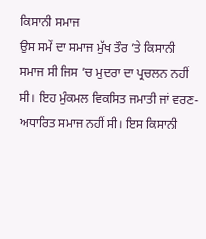ਕਿਸਾਨੀ ਸਮਾਜ
ਉਸ ਸਮੇਂ ਦਾ ਸਮਾਜ ਮੁੱਖ ਤੌਰ ’ਤੇ ਕਿਸਾਨੀ ਸਮਾਜ ਸੀ ਜਿਸ ’ਚ ਮੁਦਰਾ ਦਾ ਪ੍ਰਚਲਨ ਨਹੀਂ ਸੀ। ਇਹ ਮੁੰਕਮਲ ਵਿਕਸਿਤ ਜਮਾਤੀ ਜਾਂ ਵਰਣ-ਅਧਾਰਿਤ ਸਮਾਜ ਨਹੀਂ ਸੀ। ਇਸ ਕਿਸਾਨੀ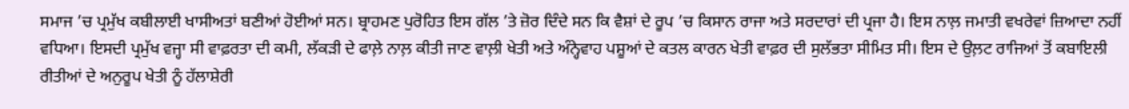ਸਮਾਜ ’ਚ ਪ੍ਰਮੁੱਖ ਕਬੀਲਾਈ ਖਾਸੀਅਤਾਂ ਬਣੀਆਂ ਹੋਈਆਂ ਸਨ। ਬ੍ਰਾਹਮਣ ਪੁਰੋਹਿਤ ਇਸ ਗੱਲ ’ਤੇ ਜ਼ੋਰ ਦਿੰਦੇ ਸਨ ਕਿ ਵੈਸ਼ਾਂ ਦੇ ਰੂਪ ’ਚ ਕਿਸਾਨ ਰਾਜਾ ਅਤੇ ਸਰਦਾਰਾਂ ਦੀ ਪ੍ਰਜਾ ਹੈ। ਇਸ ਨਾਲ਼ ਜਮਾਤੀ ਵਖਰੇਵਾਂ ਜ਼ਿਆਦਾ ਨਹੀਂ ਵਧਿਆ। ਇਸਦੀ ਪ੍ਰਮੁੱਖ ਵਜ੍ਹਾ ਸੀ ਵਾਫ਼ਰਤਾ ਦੀ ਕਮੀ, ਲੱਕੜੀ ਦੇ ਫਾਲ਼ੇ ਨਾਲ਼ ਕੀਤੀ ਜਾਣ ਵਾਲ਼ੀ ਖੇਤੀ ਅਤੇ ਅੰਨ੍ਹੇਵਾਹ ਪਸ਼ੂਆਂ ਦੇ ਕਤਲ ਕਾਰਨ ਖੇਤੀ ਵਾਫ਼ਰ ਦੀ ਸੁਲੱਭਤਾ ਸੀਮਿਤ ਸੀ। ਇਸ ਦੇ ਉਲ਼ਟ ਰਾਜਿਆਂ ਤੋਂ ਕਬਾਇਲੀ ਰੀਤੀਆਂ ਦੇ ਅਨੁਰੂਪ ਖੇਤੀ ਨੂੰ ਹੱਲਾਸ਼ੇਰੀ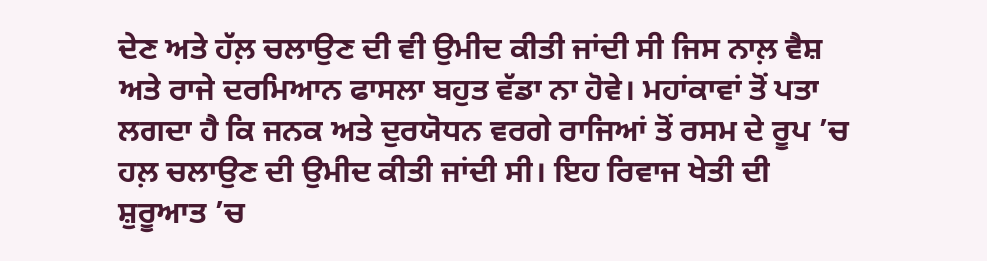ਦੇਣ ਅਤੇ ਹੱਲ਼ ਚਲਾਉਣ ਦੀ ਵੀ ਉਮੀਦ ਕੀਤੀ ਜਾਂਦੀ ਸੀ ਜਿਸ ਨਾਲ਼ ਵੈਸ਼ ਅਤੇ ਰਾਜੇ ਦਰਮਿਆਨ ਫਾਸਲਾ ਬਹੁਤ ਵੱਡਾ ਨਾ ਹੋਵੇ। ਮਹਾਂਕਾਵਾਂ ਤੋਂ ਪਤਾ ਲਗਦਾ ਹੈ ਕਿ ਜਨਕ ਅਤੇ ਦੁਰਯੋਧਨ ਵਰਗੇ ਰਾਜਿਆਂ ਤੋਂ ਰਸਮ ਦੇ ਰੂਪ ’ਚ ਹਲ਼ ਚਲਾਉਣ ਦੀ ਉਮੀਦ ਕੀਤੀ ਜਾਂਦੀ ਸੀ। ਇਹ ਰਿਵਾਜ ਖੇਤੀ ਦੀ ਸ਼ੁਰੂਆਤ ’ਚ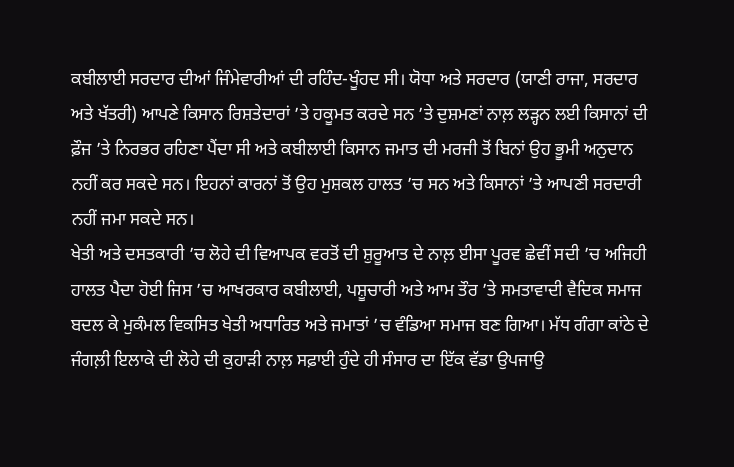ਕਬੀਲਾਈ ਸਰਦਾਰ ਦੀਆਂ ਜਿੰਮੇਵਾਰੀਆਂ ਦੀ ਰਹਿੰਦ-ਖੂੰਹਦ ਸੀ। ਯੋਧਾ ਅਤੇ ਸਰਦਾਰ (ਯਾਣੀ ਰਾਜਾ, ਸਰਦਾਰ ਅਤੇ ਖੱਤਰੀ) ਆਪਣੇ ਕਿਸਾਨ ਰਿਸ਼ਤੇਦਾਰਾਂ ’ਤੇ ਹਕੂਮਤ ਕਰਦੇ ਸਨ ’ਤੇ ਦੁਸ਼ਮਣਾਂ ਨਾਲ਼ ਲੜ੍ਹਨ ਲਈ ਕਿਸਾਨਾਂ ਦੀ ਫ਼ੌਜ ’ਤੇ ਨਿਰਭਰ ਰਹਿਣਾ ਪੈਂਦਾ ਸੀ ਅਤੇ ਕਬੀਲਾਈ ਕਿਸਾਨ ਜਮਾਤ ਦੀ ਮਰਜੀ ਤੋਂ ਬਿਨਾਂ ਉਹ ਭੂਮੀ ਅਨੁਦਾਨ ਨਹੀਂ ਕਰ ਸਕਦੇ ਸਨ। ਇਹਨਾਂ ਕਾਰਨਾਂ ਤੋਂ ਉਹ ਮੁਸ਼ਕਲ ਹਾਲਤ ’ਚ ਸਨ ਅਤੇ ਕਿਸਾਨਾਂ ’ਤੇ ਆਪਣੀ ਸਰਦਾਰੀ ਨਹੀਂ ਜਮਾ ਸਕਦੇ ਸਨ।
ਖੇਤੀ ਅਤੇ ਦਸਤਕਾਰੀ ’ਚ ਲੋਹੇ ਦੀ ਵਿਆਪਕ ਵਰਤੋਂ ਦੀ ਸ਼ੁਰੂਆਤ ਦੇ ਨਾਲ਼ ਈਸਾ ਪੂਰਵ ਛੇਵੀਂ ਸਦੀ ’ਚ ਅਜਿਹੀ ਹਾਲਤ ਪੈਦਾ ਹੋਈ ਜਿਸ ’ਚ ਆਖਰਕਾਰ ਕਬੀਲਾਈ, ਪਸ਼ੂਚਾਰੀ ਅਤੇ ਆਮ ਤੌਰ ’ਤੇ ਸਮਤਾਵਾਦੀ ਵੈਦਿਕ ਸਮਾਜ ਬਦਲ ਕੇ ਮੁਕੰਮਲ ਵਿਕਸਿਤ ਖੇਤੀ ਅਧਾਰਿਤ ਅਤੇ ਜਮਾਤਾਂ ’ਚ ਵੰਡਿਆ ਸਮਾਜ ਬਣ ਗਿਆ। ਮੱਧ ਗੰਗਾ ਕਾਂਠੇ ਦੇ ਜੰਗਲ਼ੀ ਇਲਾਕੇ ਦੀ ਲੋਹੇ ਦੀ ਕੁਹਾੜੀ ਨਾਲ਼ ਸਫ਼ਾਈ ਹੁੰਦੇ ਹੀ ਸੰਸਾਰ ਦਾ ਇੱਕ ਵੱਡਾ ਉਪਜਾਉ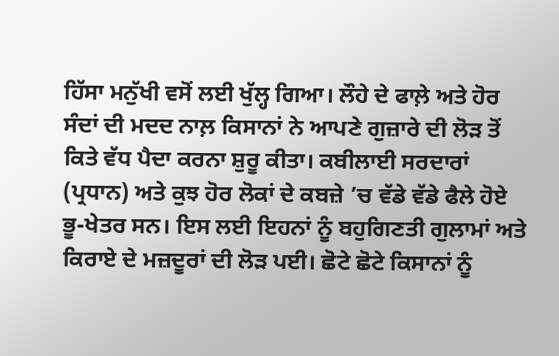ਹਿੱਸਾ ਮਨੁੱਖੀ ਵਸੋਂ ਲਈ ਖੁੱਲ੍ਹ ਗਿਆ। ਲੌਹੇ ਦੇ ਫਾਲ਼ੇ ਅਤੇ ਹੋਰ ਸੰਦਾਂ ਦੀ ਮਦਦ ਨਾਲ਼ ਕਿਸਾਨਾਂ ਨੇ ਆਪਣੇ ਗੁਜ਼ਾਰੇ ਦੀ ਲੋੜ ਤੋਂ ਕਿਤੇ ਵੱਧ ਪੈਦਾ ਕਰਨਾ ਸ਼ੁਰੂ ਕੀਤਾ। ਕਬੀਲਾਈ ਸਰਦਾਰਾਂ (ਪ੍ਰਧਾਨ) ਅਤੇ ਕੁਝ ਹੋਰ ਲੋਕਾਂ ਦੇ ਕਬਜ਼ੇ ’ਚ ਵੱਡੇ ਵੱਡੇ ਫੈਲੇ ਹੋਏ ਭੂ-ਖੇਤਰ ਸਨ। ਇਸ ਲਈ ਇਹਨਾਂ ਨੂੰ ਬਹੁਗਿਣਤੀ ਗੁਲਾਮਾਂ ਅਤੇ ਕਿਰਾਏ ਦੇ ਮਜ਼ਦੂਰਾਂ ਦੀ ਲੋੜ ਪਈ। ਛੋਟੇ ਛੋਟੇ ਕਿਸਾਨਾਂ ਨੂੰ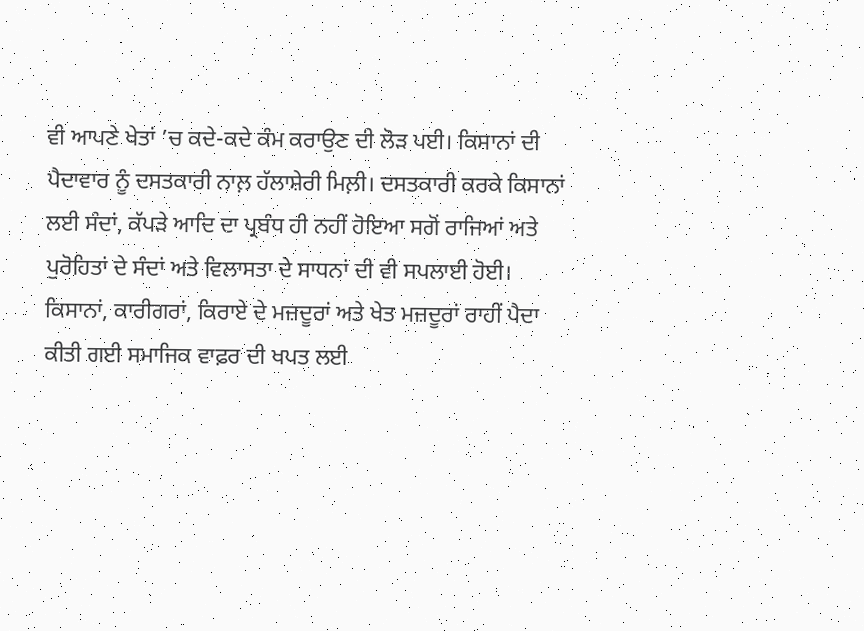ਵੀ ਆਪਣੇ ਖੇਤਾਂ ’ਚ ਕਦੇ-ਕਦੇ ਕੰਮ ਕਰਾਉਣ ਦੀ ਲੋੜ ਪਈ। ਕਿਸਾਨਾਂ ਦੀ ਪੈਦਾਵਾਰ ਨੂੰ ਦਸਤਕਾਰੀ ਨਾਲ਼ ਹੱਲਾਸ਼ੇਰੀ ਮਿਲ਼ੀ। ਦਸਤਕਾਰੀ ਕਰਕੇ ਕਿਸਾਨਾਂ ਲਈ ਸੰਦਾਂ, ਕੱਪੜੇ ਆਦਿ ਦਾ ਪ੍ਰਬੰਧ ਹੀ ਨਹੀਂ ਹੋਇਆ ਸਗੋਂ ਰਾਜਿਆਂ ਅਤੇ ਪੁਰੋਹਿਤਾਂ ਦੇ ਸੰਦਾਂ ਅਤੇ ਵਿਲਾਸਤਾ ਦੇ ਸਾਧਨਾਂ ਦੀ ਵੀ ਸਪਲਾਈ ਹੋਈ।
ਕਿਸਾਨਾਂ, ਕਾਰੀਗਰਾਂ, ਕਿਰਾਏ ਦੇ ਮਜ਼ਦੂਰਾਂ ਅਤੇ ਖੇਤ ਮਜ਼ਦੂਰਾਂ ਰਾਹੀਂ ਪੈਦਾ ਕੀਤੀ ਗਈ ਸਮਾਜਿਕ ਵਾਫ਼ਰ ਦੀ ਖਪਤ ਲਈ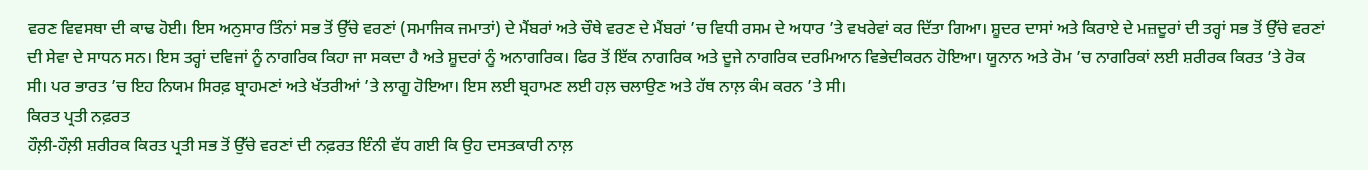ਵਰਣ ਵਿਵਸਥਾ ਦੀ ਕਾਢ ਹੋਈ। ਇਸ ਅਨੁਸਾਰ ਤਿੰਨਾਂ ਸਭ ਤੋਂ ਉੱਚੇ ਵਰਣਾਂ (ਸਮਾਜਿਕ ਜਮਾਤਾਂ) ਦੇ ਮੈਂਬਰਾਂ ਅਤੇ ਚੌਥੇ ਵਰਣ ਦੇ ਮੈਂਬਰਾਂ ’ਚ ਵਿਧੀ ਰਸਮ ਦੇ ਅਧਾਰ ’ਤੇ ਵਖਰੇਵਾਂ ਕਰ ਦਿੱਤਾ ਗਿਆ। ਸ਼ੂਦਰ ਦਾਸਾਂ ਅਤੇ ਕਿਰਾਏ ਦੇ ਮਜ਼ਦੂਰਾਂ ਦੀ ਤਰ੍ਹਾਂ ਸਭ ਤੋਂ ਉੱਚੇ ਵਰਣਾਂ ਦੀ ਸੇਵਾ ਦੇ ਸਾਧਨ ਸਨ। ਇਸ ਤਰ੍ਹਾਂ ਦਵਿਜਾਂ ਨੂੰ ਨਾਗਰਿਕ ਕਿਹਾ ਜਾ ਸਕਦਾ ਹੈ ਅਤੇ ਸ਼ੂਦਰਾਂ ਨੂੰ ਅਨਾਗਰਿਕ। ਫਿਰ ਤੋਂ ਇੱਕ ਨਾਗਰਿਕ ਅਤੇ ਦੂਜੇ ਨਾਗਰਿਕ ਦਰਮਿਆਨ ਵਿਭੇਦੀਕਰਨ ਹੋਇਆ। ਯੂਨਾਨ ਅਤੇ ਰੋਮ ’ਚ ਨਾਗਰਿਕਾਂ ਲਈ ਸ਼ਰੀਰਕ ਕਿਰਤ ’ਤੇ ਰੋਕ ਸੀ। ਪਰ ਭਾਰਤ ’ਚ ਇਹ ਨਿਯਮ ਸਿਰਫ਼ ਬ੍ਰਾਹਮਣਾਂ ਅਤੇ ਖੱਤਰੀਆਂ ’ਤੇ ਲਾਗੂ ਹੋਇਆ। ਇਸ ਲਈ ਬ੍ਰਹਾਮਣ ਲਈ ਹਲ਼ ਚਲਾਉਣ ਅਤੇ ਹੱਥ ਨਾਲ਼ ਕੰਮ ਕਰਨ ’ਤੇ ਸੀ।
ਕਿਰਤ ਪ੍ਰਤੀ ਨਫ਼ਰਤ
ਹੌਲ਼ੀ-ਹੌਲ਼ੀ ਸ਼ਰੀਰਕ ਕਿਰਤ ਪ੍ਰਤੀ ਸਭ ਤੋਂ ਉੱਚੇ ਵਰਣਾਂ ਦੀ ਨਫ਼ਰਤ ਇੰਨੀ ਵੱਧ ਗਈ ਕਿ ਉਹ ਦਸਤਕਾਰੀ ਨਾਲ਼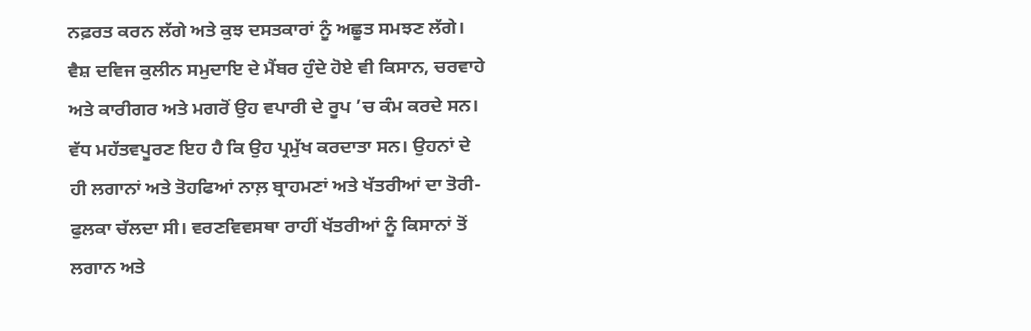ਨਫ਼ਰਤ ਕਰਨ ਲੱਗੇ ਅਤੇ ਕੁਝ ਦਸਤਕਾਰਾਂ ਨੂੰ ਅਛੂਤ ਸਮਝਣ ਲੱਗੇ। ਵੈਸ਼ ਦਵਿਜ ਕੁਲੀਨ ਸਮੁਦਾਇ ਦੇ ਮੈਂਬਰ ਹੁੰਦੇ ਹੋਏ ਵੀ ਕਿਸਾਨ, ਚਰਵਾਹੇ ਅਤੇ ਕਾਰੀਗਰ ਅਤੇ ਮਗਰੋਂ ਉਹ ਵਪਾਰੀ ਦੇ ਰੂਪ ’ਚ ਕੰਮ ਕਰਦੇ ਸਨ। ਵੱਧ ਮਹੱਤਵਪੂਰਣ ਇਹ ਹੈ ਕਿ ਉਹ ਪ੍ਰਮੁੱਖ ਕਰਦਾਤਾ ਸਨ। ਉਹਨਾਂ ਦੇ ਹੀ ਲਗਾਨਾਂ ਅਤੇ ਤੋਹਫਿਆਂ ਨਾਲ਼ ਬ੍ਰਾਹਮਣਾਂ ਅਤੇ ਖੱਤਰੀਆਂ ਦਾ ਤੋਰੀ-ਫੁਲਕਾ ਚੱਲਦਾ ਸੀ। ਵਰਣਵਿਵਸਥਾ ਰਾਹੀਂ ਖੱਤਰੀਆਂ ਨੂੰ ਕਿਸਾਨਾਂ ਤੋਂ ਲਗਾਨ ਅਤੇ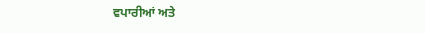ਵਪਾਰੀਆਂ ਅਤੇ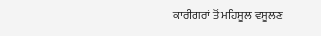ਕਾਰੀਗਰਾਂ ਤੋਂ ਮਹਿਸੂਲ ਵਸੂਲਣ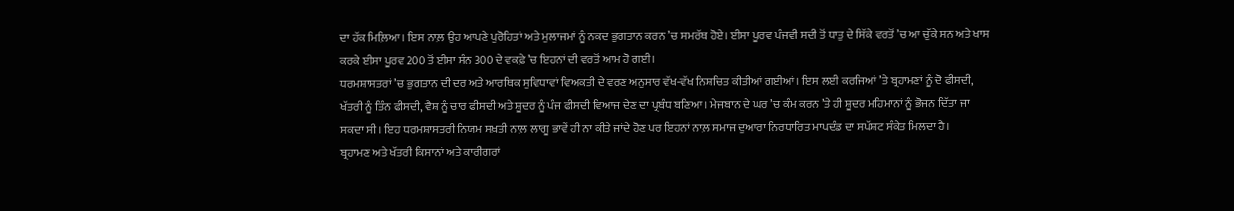ਦਾ ਹੱਕ ਮਿਲ਼ਿਆ। ਇਸ ਨਾਲ਼ ਉਹ ਆਪਣੇ ਪੁਰੋਹਿਤਾਂ ਅਤੇ ਮੁਲਾਜਮਾਂ ਨੂੰ ਨਕਦ ਭੁਗਤਾਨ ਕਰਨ ’ਚ ਸਮਰੱਥ ਹੋਏ। ਈਸਾ ਪੂਰਵ ਪੰਜਵੀ ਸਦੀ ਤੋਂ ਧਾਤੁ ਦੇ ਸਿੱਕੇ ਵਰਤੋਂ ’ਚ ਆ ਚੁੱਕੇ ਸਨ ਅਤੇ ਖਾਸ ਕਰਕੇ ਈਸਾ ਪੂਰਵ 200 ਤੋਂ ਈਸਾ ਸੰਨ 300 ਦੇ ਵਕਫ਼ੇ ’ਚ ਇਹਨਾਂ ਦੀ ਵਰਤੋਂ ਆਮ ਹੋ ਗਈ।
ਧਰਮਸ਼ਾਸਤਰਾਂ ’ਚ ਭੁਗਤਾਨ ਦੀ ਦਰ ਅਤੇ ਆਰਥਿਕ ਸੁਵਿਧਾਵਾਂ ਵਿਅਕਤੀ ਦੇ ਵਰਣ ਅਨੁਸਾਰ ਵੱਖ-ਵੱਖ ਨਿਸ਼ਚਿਤ ਕੀਤੀਆਂ ਗਈਆਂ। ਇਸ ਲਈ ਕਰਜਿਆਂ ’ਤੇ ਬ੍ਰਹਾਮਣਾਂ ਨੂੰ ਦੋ ਫੀਸਦੀ, ਖੱਤਰੀ ਨੂੰ ਤਿੰਨ ਫੀਸਦੀ, ਵੈਸ਼ ਨੂੰ ਚਾਰ ਫੀਸਦੀ ਅਤੇ ਸ਼ੂਦਰ ਨੂੰ ਪੰਜ ਫੀਸਦੀ ਵਿਆਜ ਦੇਣ ਦਾ ਪ੍ਰਬੰਧ ਬਣਿਆ। ਮੇਜਬਾਨ ਦੇ ਘਰ ’ਚ ਕੰਮ ਕਰਨ ’ਤੇ ਹੀ ਸ਼ੂਦਰ ਮਹਿਮਾਨਾਂ ਨੂੰ ਭੋਜਨ ਦਿੱਤਾ ਜਾ ਸਕਦਾ ਸੀ। ਇਹ ਧਰਮਸ਼ਾਸਤਰੀ ਨਿਯਮ ਸਖ਼ਤੀ ਨਾਲ਼ ਲਾਗੂ ਭਾਵੇਂ ਹੀ ਨਾ ਕੀਤੇ ਜਾਂਦੇ ਹੋਣ ਪਰ ਇਹਨਾਂ ਨਾਲ਼ ਸਮਾਜ ਦੁਆਰਾ ਨਿਰਧਾਰਿਤ ਮਾਪਦੰਡ ਦਾ ਸਪੱਸ਼ਟ ਸੰਕੇਤ ਮਿਲਦਾ ਹੈ।
ਬ੍ਰਹਾਮਣ ਅਤੇ ਖੱਤਰੀ ਕਿਸਾਨਾਂ ਅਤੇ ਕਾਰੀਗਰਾਂ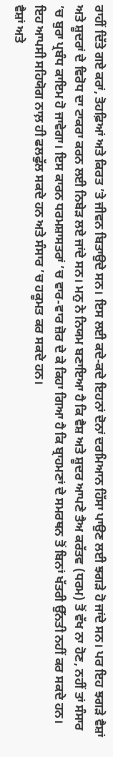ਰਾਹੀਂ ਦਿੱਤੇ ਗਏ ਕਰਾਂ, ਤੋਹਫ਼ਿਆਂ ਅਤੇ ਕਿਰਤ ’ਤੇ ਜੀਵਨ ਬਿਤਾਉਦੇ ਸਨ। ਇਸ ਲਈ ਕਦੇ-ਕਦੇ ਇਹਨਾਂ ਦੋਨਾਂ ਦਰਮਿਆਨ ਹਿੱਸਾ ਪਾਉਣ ਲਈ ਝਗੜੇ ਹੋ ਜਾਂਦੇ ਸਨ। ਪਰ ਇਹ ਝਗੜੇ ਵੈਸ਼ਾਂ ਅਤੇ ਸ਼ੂਦਰਾਂ ਦੇ ਵਿਰੋਧ ਦਾ ਟਾਕਰਾ ਕਰਨ ਲਈ ਨਿਬੇੜ ਲਏ ਜਾਂਦੇ ਸਨ। ਮਨੁ ਨੇ ਨਿਯਮ ਬਣਾਇਆ ਹੈ ਕਿ ਵੈਸ਼ ਅਤੇ ਸ਼ੂਦਰ ਆਪਣੇ ਤੈਅ ਕਰੱਤਵ (ਧਰਮ) ਤੋਂ ਵੱਖ ਨਾ ਹੋਣ, ਨਹੀਂ ਤਾਂ ਸੰਸਾਰ ’ਚ ਬੁਰਾ ਪ੍ਰਬੰਧ ਕਾਇਮ ਹੋ ਜਾਵੇਗਾ। ਇਸ ਕਾਰਨ ਧਰਮਸ਼ਾਸਤਰਾਂ ’ਚ ਵਾਰ-ਵਾਰ ਜ਼ੋਰ ਦੇ ਕੇ ਕਿਹਾ ਗਿਆ ਹੈ ਕਿ ਬ੍ਰਾਹਮਣਾਂ ਦੇ ਸਮਰਥਨ ਤੋਂ ਬਿਨਾਂ ਖੱਤਰੀ ਉੱਨਤੀ ਨਹੀਂ ਕਰ ਸਕਦੇ ਹਨ। ਇਹ ਆਪਸੀ ਸਹਿਯੋਗ ਨਾਲ਼ ਹੀ ਫਲਫੁੱਲ ਸਕਦੇ ਹਨ ਅਤੇ ਸੰਸਾਰ ’ਚ ਹਕੂਮਤ ਕਰ ਸਕਦੇ ਹਨ।
ਵੈਸ਼ਾਂ ਅਤੇ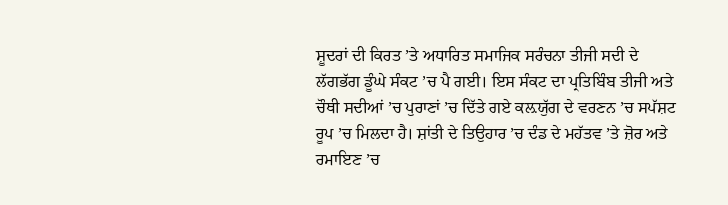ਸ਼ੂਦਰਾਂ ਦੀ ਕਿਰਤ ’ਤੇ ਅਧਾਰਿਤ ਸਮਾਜਿਕ ਸਰੰਚਨਾ ਤੀਜੀ ਸਦੀ ਦੇ ਲੱਗਭੱਗ ਡੂੰਘੇ ਸੰਕਟ ’ਚ ਪੈ ਗਈ। ਇਸ ਸੰਕਟ ਦਾ ਪ੍ਰਤਿਬਿੰਬ ਤੀਜੀ ਅਤੇ ਚੌਥੀ ਸਦੀਆਂ ’ਚ ਪੁਰਾਣਾਂ ’ਚ ਦਿੱਤੇ ਗਏ ਕਲ਼ਯੁੱਗ ਦੇ ਵਰਣਨ ’ਚ ਸਪੱਸ਼ਟ ਰੂਪ ’ਚ ਮਿਲਦਾ ਹੈ। ਸ਼ਾਂਤੀ ਦੇ ਤਿਉਹਾਰ ’ਚ ਦੰਡ ਦੇ ਮਹੱਤਵ ’ਤੇ ਜ਼ੋਰ ਅਤੇ ਰਮਾਇਣ ’ਚ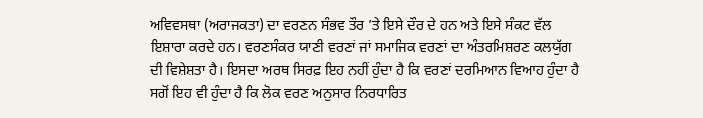ਅਵਿਵਸਥਾ (ਅਰਾਜਕਤਾ) ਦਾ ਵਰਣਨ ਸੰਭਵ ਤੌਰ ’ਤੇ ਇਸੇ ਦੌਰ ਦੇ ਹਨ ਅਤੇ ਇਸੇ ਸੰਕਟ ਵੱਲ ਇਸ਼ਾਰਾ ਕਰਦੇ ਹਨ। ਵਰਣਸੰਕਰ ਯਾਣੀ ਵਰਣਾਂ ਜਾਂ ਸਮਾਜਿਕ ਵਰਣਾਂ ਦਾ ਅੰਤਰਮਿਸ਼ਰਣ ਕਲਯੁੱਗ ਦੀ ਵਿਸ਼ੇਸ਼ਤਾ ਹੈ। ਇਸਦਾ ਅਰਥ ਸਿਰਫ਼ ਇਹ ਨਹੀਂ ਹੁੰਦਾ ਹੈ ਕਿ ਵਰਣਾਂ ਦਰਮਿਆਨ ਵਿਆਹ ਹੁੰਦਾ ਹੈ ਸਗੋਂ ਇਹ ਵੀ ਹੁੰਦਾ ਹੈ ਕਿ ਲੋਕ ਵਰਣ ਅਨੁਸਾਰ ਨਿਰਧਾਰਿਤ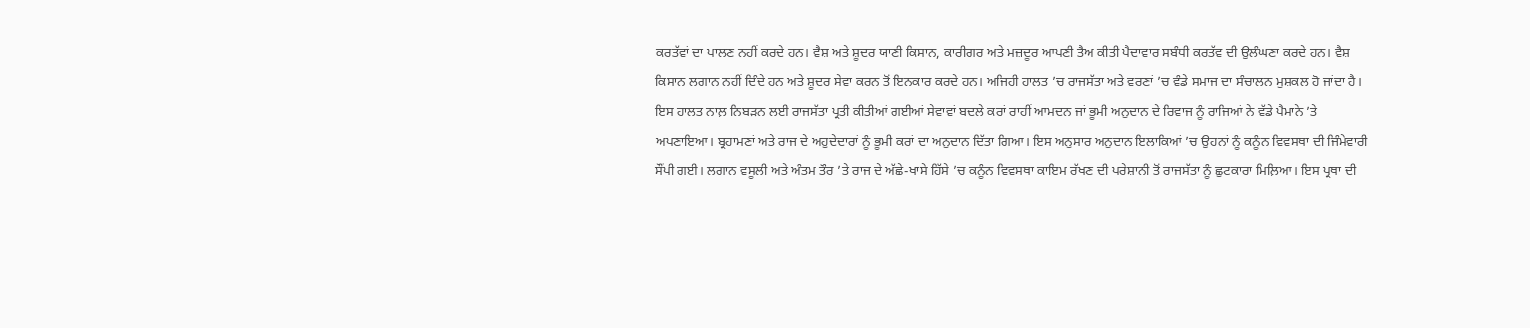ਕਰਤੱਵਾਂ ਦਾ ਪਾਲਣ ਨਹੀਂ ਕਰਦੇ ਹਨ। ਵੈਸ਼ ਅਤੇ ਸ਼ੂਦਰ ਯਾਣੀ ਕਿਸਾਨ, ਕਾਰੀਗਰ ਅਤੇ ਮਜ਼ਦੂਰ ਆਪਣੀ ਤੈਅ ਕੀਤੀ ਪੈਦਾਵਾਰ ਸਬੰਧੀ ਕਰਤੱਵ ਦੀ ਉਲੰਘਣਾ ਕਰਦੇ ਹਨ। ਵੈਸ਼ ਕਿਸਾਨ ਲਗਾਨ ਨਹੀਂ ਦਿੰਦੇ ਹਨ ਅਤੇ ਸ਼ੂਦਰ ਸੇਵਾ ਕਰਨ ਤੋਂ ਇਨਕਾਰ ਕਰਦੇ ਹਨ। ਅਜਿਹੀ ਹਾਲਤ ’ਚ ਰਾਜਸੱਤਾ ਅਤੇ ਵਰਣਾਂ ’ਚ ਵੰਡੇ ਸਮਾਜ ਦਾ ਸੰਚਾਲਨ ਮੁਸ਼ਕਲ ਹੋ ਜਾਂਦਾ ਹੈ।
ਇਸ ਹਾਲਤ ਨਾਲ਼ ਨਿਬੜਨ ਲਈ ਰਾਜਸੱਤਾ ਪ੍ਰਤੀ ਕੀਤੀਆਂ ਗਈਆਂ ਸੇਵਾਵਾਂ ਬਦਲੇ ਕਰਾਂ ਰਾਹੀਂ ਆਮਦਨ ਜਾਂ ਭੂਮੀ ਅਨੁਦਾਨ ਦੇ ਰਿਵਾਜ ਨੂੰ ਰਾਜਿਆਂ ਨੇ ਵੱਡੇ ਪੈਮਾਨੇ ’ਤੇ ਅਪਣਾਇਆ। ਬ੍ਰਹਾਮਣਾਂ ਅਤੇ ਰਾਜ ਦੇ ਅਹੁਦੇਦਾਰਾਂ ਨੂੰ ਭੂਮੀ ਕਰਾਂ ਦਾ ਅਨੁਦਾਨ ਦਿੱਤਾ ਗਿਆ। ਇਸ ਅਨੁਸਾਰ ਅਨੁਦਾਨ ਇਲਾਕਿਆਂ ’ਚ ਉਹਨਾਂ ਨੂੰ ਕਨੂੰਨ ਵਿਵਸਥਾ ਦੀ ਜਿੰਮੇਵਾਰੀ ਸੌਂਪੀ ਗਈ। ਲਗਾਨ ਵਸੂਲੀ ਅਤੇ ਅੰਤਮ ਤੌਰ ’ਤੇ ਰਾਜ ਦੇ ਅੱਛੇ-ਖਾਸੇ ਹਿੱਸੇ ’ਚ ਕਨੂੰਨ ਵਿਵਸਥਾ ਕਾਇਮ ਰੱਖਣ ਦੀ ਪਰੇਸ਼ਾਨੀ ਤੋਂ ਰਾਜਸੱਤਾ ਨੂੰ ਛੁਟਕਾਰਾ ਮਿਲ਼ਿਆ। ਇਸ ਪ੍ਰਥਾ ਦੀ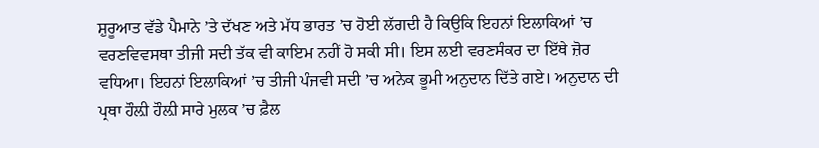ਸ਼ੁਰੂਆਤ ਵੱਡੇ ਪੈਮਾਨੇ ’ਤੇ ਦੱਖਣ ਅਤੇ ਮੱਧ ਭਾਰਤ ’ਚ ਹੋਈ ਲੱਗਦੀ ਹੈ ਕਿਉਕਿ ਇਹਨਾਂ ਇਲਾਕਿਆਂ ’ਚ ਵਰਣਵਿਵਸਥਾ ਤੀਜੀ ਸਦੀ ਤੱਕ ਵੀ ਕਾਇਮ ਨਹੀਂ ਹੋ ਸਕੀ ਸੀ। ਇਸ ਲਈ ਵਰਣਸੰਕਰ ਦਾ ਇੱਥੇ ਜ਼ੋਰ ਵਧਿਆ। ਇਹਨਾਂ ਇਲਾਕਿਆਂ ’ਚ ਤੀਜੀ ਪੰਜਵੀ ਸਦੀ ’ਚ ਅਨੇਕ ਭੂਮੀ ਅਨੁਦਾਨ ਦਿੱਤੇ ਗਏ। ਅਨੁਦਾਨ ਦੀ ਪ੍ਰਥਾ ਹੌਲ਼ੀ ਹੌਲ਼ੀ ਸਾਰੇ ਮੁਲਕ ’ਚ ਫ਼ੈਲ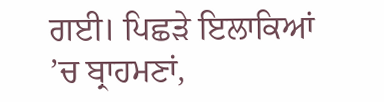ਗਈ। ਪਿਛੜੇ ਇਲਾਕਿਆਂ ’ਚ ਬ੍ਰਾਹਮਣਾਂ,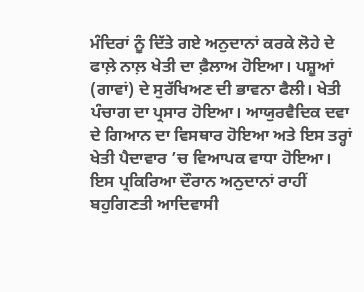ਮੰਦਿਰਾਂ ਨੂੰ ਦਿੱਤੇ ਗਏ ਅਨੁਦਾਨਾਂ ਕਰਕੇ ਲੋਹੇ ਦੇ ਫਾਲ਼ੇ ਨਾਲ਼ ਖੇਤੀ ਦਾ ਫ਼ੈਲਾਅ ਹੋਇਆ। ਪਸ਼ੂਆਂ (ਗਾਵਾਂ) ਦੇ ਸੁਰੱਖਿਅਣ ਦੀ ਭਾਵਨਾ ਫੈਲੀ। ਖੇਤੀ ਪੰਚਾਗ ਦਾ ਪ੍ਰਸਾਰ ਹੋਇਆ। ਆਯੁਰਵੈਦਿਕ ਦਵਾ ਦੇ ਗਿਆਨ ਦਾ ਵਿਸਥਾਰ ਹੋਇਆ ਅਤੇ ਇਸ ਤਰ੍ਹਾਂ ਖੇਤੀ ਪੈਦਾਵਾਰ ’ਚ ਵਿਆਪਕ ਵਾਧਾ ਹੋਇਆ। ਇਸ ਪ੍ਰਕਿਰਿਆ ਦੌਰਾਨ ਅਨੁਦਾਨਾਂ ਰਾਹੀਂ ਬਹੁਗਿਣਤੀ ਆਦਿਵਾਸੀ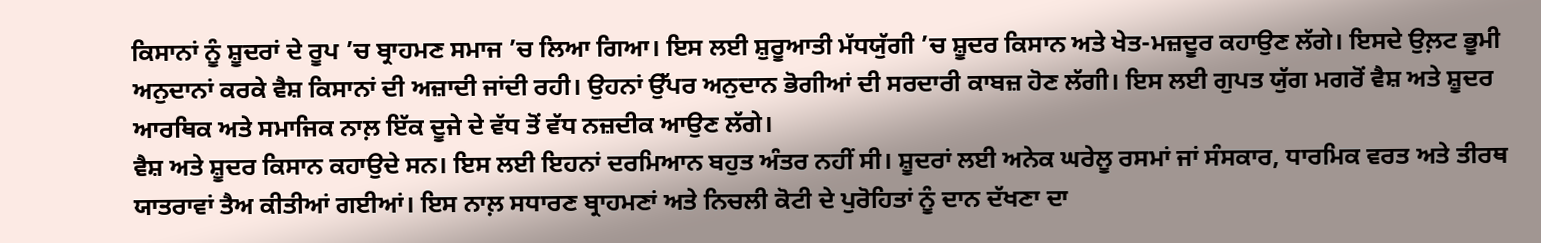ਕਿਸਾਨਾਂ ਨੂੰ ਸ਼ੂਦਰਾਂ ਦੇ ਰੂਪ ’ਚ ਬ੍ਰਾਹਮਣ ਸਮਾਜ ’ਚ ਲਿਆ ਗਿਆ। ਇਸ ਲਈ ਸ਼ੁਰੂਆਤੀ ਮੱਧਯੁੱਗੀ ’ਚ ਸ਼ੂਦਰ ਕਿਸਾਨ ਅਤੇ ਖੇਤ-ਮਜ਼ਦੂਰ ਕਹਾਉਣ ਲੱਗੇ। ਇਸਦੇ ਉਲ਼ਟ ਭੂਮੀ ਅਨੁਦਾਨਾਂ ਕਰਕੇ ਵੈਸ਼ ਕਿਸਾਨਾਂ ਦੀ ਅਜ਼ਾਦੀ ਜਾਂਦੀ ਰਹੀ। ਉਹਨਾਂ ਉੱਪਰ ਅਨੁਦਾਨ ਭੋਗੀਆਂ ਦੀ ਸਰਦਾਰੀ ਕਾਬਜ਼ ਹੋਣ ਲੱਗੀ। ਇਸ ਲਈ ਗੁਪਤ ਯੁੱਗ ਮਗਰੋਂ ਵੈਸ਼ ਅਤੇ ਸ਼ੂਦਰ ਆਰਥਿਕ ਅਤੇ ਸਮਾਜਿਕ ਨਾਲ਼ ਇੱਕ ਦੂਜੇ ਦੇ ਵੱਧ ਤੋਂ ਵੱਧ ਨਜ਼ਦੀਕ ਆਉਣ ਲੱਗੇ।
ਵੈਸ਼ ਅਤੇ ਸ਼ੂਦਰ ਕਿਸਾਨ ਕਹਾਉਦੇ ਸਨ। ਇਸ ਲਈ ਇਹਨਾਂ ਦਰਮਿਆਨ ਬਹੁਤ ਅੰਤਰ ਨਹੀਂ ਸੀ। ਸ਼ੂਦਰਾਂ ਲਈ ਅਨੇਕ ਘਰੇਲੂ ਰਸਮਾਂ ਜਾਂ ਸੰਸਕਾਰ, ਧਾਰਮਿਕ ਵਰਤ ਅਤੇ ਤੀਰਥ ਯਾਤਰਾਵਾਂ ਤੈਅ ਕੀਤੀਆਂ ਗਈਆਂ। ਇਸ ਨਾਲ਼ ਸਧਾਰਣ ਬ੍ਰਾਹਮਣਾਂ ਅਤੇ ਨਿਚਲੀ ਕੋਟੀ ਦੇ ਪੁਰੋਹਿਤਾਂ ਨੂੰ ਦਾਨ ਦੱਖਣਾ ਦਾ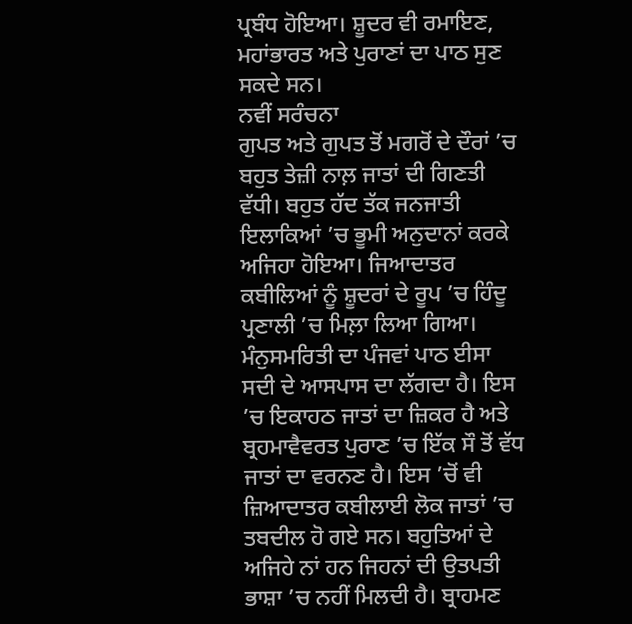ਪ੍ਰਬੰਧ ਹੋਇਆ। ਸ਼ੂਦਰ ਵੀ ਰਮਾਇਣ, ਮਹਾਂਭਾਰਤ ਅਤੇ ਪੁਰਾਣਾਂ ਦਾ ਪਾਠ ਸੁਣ ਸਕਦੇ ਸਨ।
ਨਵੀਂ ਸਰੰਚਨਾ
ਗੁਪਤ ਅਤੇ ਗੁਪਤ ਤੋਂ ਮਗਰੋਂ ਦੇ ਦੌਰਾਂ ’ਚ ਬਹੁਤ ਤੇਜ਼ੀ ਨਾਲ਼ ਜਾਤਾਂ ਦੀ ਗਿਣਤੀ ਵੱਧੀ। ਬਹੁਤ ਹੱਦ ਤੱਕ ਜਨਜਾਤੀ ਇਲਾਕਿਆਂ ’ਚ ਭੂਮੀ ਅਨੁਦਾਨਾਂ ਕਰਕੇ ਅਜਿਹਾ ਹੋਇਆ। ਜਿਆਦਾਤਰ ਕਬੀਲਿਆਂ ਨੂੰ ਸ਼ੂਦਰਾਂ ਦੇ ਰੂਪ ’ਚ ਹਿੰਦੂ ਪ੍ਰਣਾਲੀ ’ਚ ਮਿਲ਼ਾ ਲਿਆ ਗਿਆ। ਮੰਨੁਸਮਰਿਤੀ ਦਾ ਪੰਜਵਾਂ ਪਾਠ ਈਸਾ ਸਦੀ ਦੇ ਆਸਪਾਸ ਦਾ ਲੱਗਦਾ ਹੈ। ਇਸ ’ਚ ਇਕਾਹਠ ਜਾਤਾਂ ਦਾ ਜ਼ਿਕਰ ਹੈ ਅਤੇ ਬ੍ਰਹਮਾਵੈਵਰਤ ਪੁਰਾਣ ’ਚ ਇੱਕ ਸੌ ਤੋਂ ਵੱਧ ਜਾਤਾਂ ਦਾ ਵਰਨਣ ਹੈ। ਇਸ ’ਚੋਂ ਵੀ ਜ਼ਿਆਦਾਤਰ ਕਬੀਲਾਈ ਲੋਕ ਜਾਤਾਂ ’ਚ ਤਬਦੀਲ ਹੋ ਗਏ ਸਨ। ਬਹੁਤਿਆਂ ਦੇ ਅਜਿਹੇ ਨਾਂ ਹਨ ਜਿਹਨਾਂ ਦੀ ਉਤਪਤੀ ਭਾਸ਼ਾ ’ਚ ਨਹੀਂ ਮਿਲਦੀ ਹੈ। ਬ੍ਰਾਹਮਣ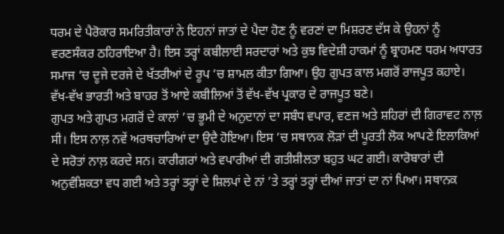ਧਰਮ ਦੇ ਪੈਰੋਕਾਰ ਸਮਰਿਤੀਕਾਰਾਂ ਨੇ ਇਹਨਾਂ ਜਾਤਾਂ ਦੇ ਪੈਦਾ ਹੋਣ ਨੂੰ ਵਰਣਾਂ ਦਾ ਮਿਸ਼ਰਣ ਦੱਸ ਕੇ ਉਹਨਾਂ ਨੂੰ ਵਰਣਸੰਕਰ ਠਹਿਰਾਇਆ ਹੈ। ਇਸ ਤਰ੍ਹਾਂ ਕਬੀਲਾਈ ਸਰਦਾਰਾਂ ਅਤੇ ਕੁਝ ਵਿਦੇਸ਼ੀ ਹਾਕਮਾਂ ਨੂੰ ਬ੍ਰਾਹਮਣ ਧਰਮ ਅਧਾਰਤ ਸਮਾਜ ’ਚ ਦੂਜੇ ਦਰਜੇ ਦੇ ਖੱਤਰੀਆਂ ਦੇ ਰੂਪ ’ਚ ਸ਼ਾਮਲ ਕੀਤਾ ਗਿਆ। ਉਹ ਗੁਪਤ ਕਾਲ ਮਗਰੋਂ ਰਾਜਪੂਤ ਕਹਾਏ। ਵੱਖ-ਵੱਖ ਭਾਰਤੀ ਅਤੇ ਬਾਹਰ ਤੋਂ ਆਏ ਕਬੀਲਿਆਂ ਤੋਂ ਵੱਖ-ਵੱਖ ਪ੍ਰਕਾਰ ਦੇ ਰਾਜਪੂਤ ਬਣੇ।
ਗੁਪਤ ਅਤੇ ਗੁਪਤ ਮਗਰੋਂ ਦੇ ਕਾਲਾਂ ’ਚ ਭੂਮੀ ਦੇ ਅਨੁਦਾਨਾਂ ਦਾ ਸਬੰਧ ਵਪਾਰ, ਵਣਜ ਅਤੇ ਸ਼ਹਿਰਾਂ ਦੀ ਗਿਰਾਵਟ ਨਾਲ਼ ਸੀ। ਇਸ ਨਾਲ਼ ਨਵੇਂ ਅਰਥਚਾਰਿਆਂ ਦਾ ਉਦੈ ਹੋਇਆ। ਇਸ ’ਚ ਸਥਾਨਕ ਲੋੜਾਂ ਦੀ ਪੂਰਤੀ ਲੋਕ ਆਪਣੇ ਇਲਾਕਿਆਂ ਦੇ ਸਰੋਤਾਂ ਨਾਲ਼ ਕਰਦੇ ਸਨ। ਕਾਰੀਗਰਾਂ ਅਤੇ ਵਪਾਰੀਆਂ ਦੀ ਗਤੀਸ਼ੀਲਤਾ ਬਹੁਤ ਘਟ ਗਈ। ਕਾਰੋਬਾਰਾਂ ਦੀ ਅਨੁਵੰਸ਼ਿਕਤਾ ਵਧ ਗਈ ਅਤੇ ਤਰ੍ਹਾਂ ਤਰ੍ਹਾਂ ਦੇ ਸ਼ਿਲਪਾਂ ਦੇ ਨਾਂ ’ਤੇ ਤਰ੍ਹਾਂ ਤਰ੍ਹਾਂ ਦੀਆਂ ਜਾਤਾਂ ਦਾ ਨਾਂ ਪਿਆ। ਸਥਾਨਕ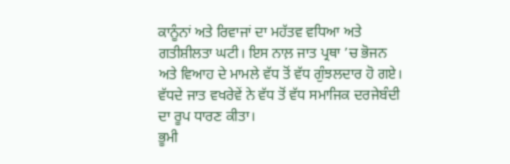ਕਾਨੂੰਨਾਂ ਅਤੇ ਰਿਵਾਜਾਂ ਦਾ ਮਹੱਤਵ ਵਧਿਆ ਅਤੇ ਗਤੀਸ਼ੀਲਤਾ ਘਟੀ। ਇਸ ਨਾਲ਼ ਜਾਤ ਪ੍ਰਥਾ ’ਚ ਭੋਜਨ ਅਤੇ ਵਿਆਹ ਦੇ ਮਾਮਲੇ ਵੱਧ ਤੋਂ ਵੱਧ ਗੁੰਝਲਦਾਰ ਹੋ ਗਏ। ਵੱਧਦੇ ਜਾਤ ਵਖਰੇਵੇਂ ਨੇ ਵੱਧ ਤੋਂ ਵੱਧ ਸਮਾਜਿਕ ਦਰਜੇਬੰਦੀ ਦਾ ਰੂਪ ਧਾਰਣ ਕੀਤਾ।
ਭੂਮੀ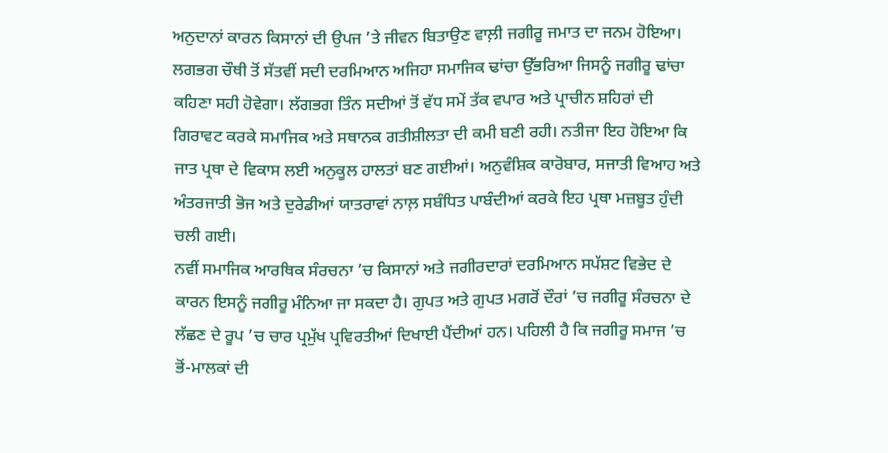ਅਨੁਦਾਨਾਂ ਕਾਰਨ ਕਿਸਾਨਾਂ ਦੀ ਉਪਜ ’ਤੇ ਜੀਵਨ ਬਿਤਾਉਣ ਵਾਲ਼ੀ ਜਗੀਰੂ ਜਮਾਤ ਦਾ ਜਨਮ ਹੋਇਆ। ਲਗਭਗ ਚੌਥੀ ਤੋਂ ਸੱਤਵੀਂ ਸਦੀ ਦਰਮਿਆਨ ਅਜਿਹਾ ਸਮਾਜਿਕ ਢਾਂਚਾ ਉੱਭਰਿਆ ਜਿਸਨੂੰ ਜਗੀਰੂ ਢਾਂਚਾ ਕਹਿਣਾ ਸਹੀ ਹੋਵੇਗਾ। ਲੱਗਭਗ ਤਿੰਨ ਸਦੀਆਂ ਤੋਂ ਵੱਧ ਸਮੇਂ ਤੱਕ ਵਪਾਰ ਅਤੇ ਪ੍ਰਾਚੀਨ ਸ਼ਹਿਰਾਂ ਦੀ ਗਿਰਾਵਟ ਕਰਕੇ ਸਮਾਜਿਕ ਅਤੇ ਸਥਾਨਕ ਗਤੀਸ਼ੀਲਤਾ ਦੀ ਕਮੀ ਬਣੀ ਰਹੀ। ਨਤੀਜਾ ਇਹ ਹੋਇਆ ਕਿ ਜਾਤ ਪ੍ਰਥਾ ਦੇ ਵਿਕਾਸ ਲਈ ਅਨੁਕੂਲ ਹਾਲਤਾਂ ਬਣ ਗਈਆਂ। ਅਨੁਵੰਸ਼ਿਕ ਕਾਰੋਬਾਰ, ਸਜਾਤੀ ਵਿਆਹ ਅਤੇ ਅੰਤਰਜਾਤੀ ਭੋਜ ਅਤੇ ਦੁਰੇਡੀਆਂ ਯਾਤਰਾਵਾਂ ਨਾਲ਼ ਸਬੰਧਿਤ ਪਾਬੰਦੀਆਂ ਕਰਕੇ ਇਹ ਪ੍ਰਥਾ ਮਜ਼ਬੂਤ ਹੁੰਦੀ ਚਲੀ ਗਈ।
ਨਵੀਂ ਸਮਾਜਿਕ ਆਰਥਿਕ ਸੰਰਚਨਾ ’ਚ ਕਿਸਾਨਾਂ ਅਤੇ ਜਗੀਰਦਾਰਾਂ ਦਰਮਿਆਨ ਸਪੱਸ਼ਟ ਵਿਭੇਦ ਦੇ ਕਾਰਨ ਇਸਨੂੰ ਜਗੀਰੂ ਮੰਨਿਆ ਜਾ ਸਕਦਾ ਹੈ। ਗੁਪਤ ਅਤੇ ਗੁਪਤ ਮਗਰੋਂ ਦੌਰਾਂ ’ਚ ਜਗੀਰੂ ਸੰਰਚਨਾ ਦੇ ਲੱਛਣ ਦੇ ਰੂਪ ’ਚ ਚਾਰ ਪ੍ਰਮੁੱਖ ਪ੍ਰਵਿਰਤੀਆਂ ਦਿਖਾਈ ਪੈਂਦੀਆਂ ਹਨ। ਪਹਿਲੀ ਹੈ ਕਿ ਜਗੀਰੂ ਸਮਾਜ ’ਚ ਭੋਂ-ਮਾਲਕਾਂ ਦੀ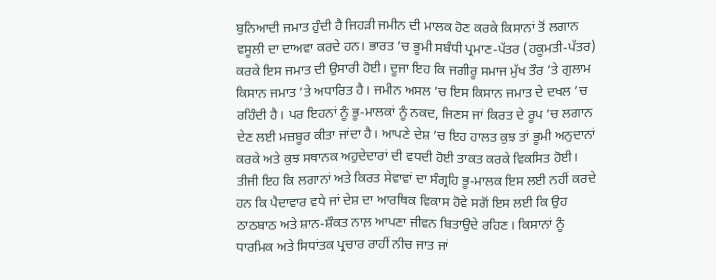ਬੁਨਿਆਦੀ ਜਮਾਤ ਹੁੰਦੀ ਹੈ ਜਿਹੜੀ ਜਮੀਨ ਦੀ ਮਾਲਕ ਹੋਣ ਕਰਕੇ ਕਿਸਾਨਾਂ ਤੋਂ ਲਗਾਨ ਵਸੂਲੀ ਦਾ ਦਾਅਵਾ ਕਰਦੇ ਹਨ। ਭਾਰਤ ’ਚ ਭੂਮੀ ਸਬੰਧੀ ਪ੍ਰਮਾਣ-ਪੱਤਰ (ਹਕੂਮਤੀ-ਪੱਤਰ) ਕਰਕੇ ਇਸ ਜਮਾਤ ਦੀ ਉਸਾਰੀ ਹੋਈ। ਦੂਜਾ ਇਹ ਕਿ ਜਗੀਰੂ ਸਮਾਜ ਮੁੱਖ ਤੌਰ ’ਤੇ ਗੁਲਾਮ ਕਿਸਾਨ ਜਮਾਤ ’ਤੇ ਅਧਾਰਿਤ ਹੈ। ਜਮੀਨ ਅਸਲ ’ਚ ਇਸ ਕਿਸਾਨ ਜਮਾਤ ਦੇ ਦਖਲ ’ਚ ਰਹਿੰਦੀ ਹੈ। ਪਰ ਇਹਨਾਂ ਨੂੰ ਭੂ-ਮਾਲਕਾਂ ਨੂੰ ਨਕਦ, ਜਿਣਸ ਜਾਂ ਕਿਰਤ ਦੇ ਰੂਪ ’ਚ ਲਗਾਨ ਦੇਣ ਲਈ ਮਜ਼ਬੂਰ ਕੀਤਾ ਜਾਂਦਾ ਹੈ। ਆਪਣੇ ਦੇਸ਼ ’ਚ ਇਹ ਹਾਲਤ ਕੁਝ ਤਾਂ ਭੂਮੀ ਅਨੁਦਾਨਾਂ ਕਰਕੇ ਅਤੇ ਕੁਝ ਸਥਾਨਕ ਅਹੁਦੇਦਾਰਾਂ ਦੀ ਵਧਦੀ ਹੋਈ ਤਾਕਤ ਕਰਕੇ ਵਿਕਸਿਤ ਹੋਈ। ਤੀਜੀ ਇਹ ਕਿ ਲਗਾਨਾਂ ਅਤੇ ਕਿਰਤ ਸੇਵਾਵਾਂ ਦਾ ਸੰਗ੍ਰਹਿ ਭੂ-ਮਾਲਕ ਇਸ ਲਈ ਨਹੀਂ ਕਰਦੇ ਹਨ ਕਿ ਪੈਦਾਵਾਰ ਵਧੇ ਜਾਂ ਦੇਸ਼ ਦਾ ਆਰਥਿਕ ਵਿਕਾਸ ਹੋਵੇ ਸਗੋਂ ਇਸ ਲਈ ਕਿ ਉਹ ਠਾਠਬਾਠ ਅਤੇ ਸ਼ਾਨ-ਸ਼ੌਕਤ ਨਾਲ਼ ਆਪਣਾ ਜੀਵਨ ਬਿਤਾਉਦੇ ਰਹਿਣ। ਕਿਸਾਨਾਂ ਨੂੰ ਧਾਰਮਿਕ ਅਤੇ ਸਿਧਾਂਤਕ ਪ੍ਰਚਾਰ ਰਾਹੀਂ ਨੀਚ ਜਾਤ ਜਾਂ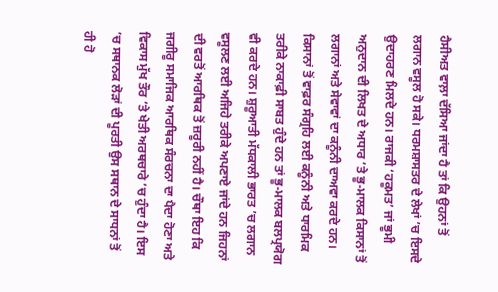ਹੈਸੀਅਤ ਵਾਲ਼ਾ ਦੱਸਿਆ ਜਾਂਦਾ ਹੈ ਤਾਂ ਕਿ ਉਹਨਾਂ ਤੋਂ ਲਗਾਨ ਵਸੂਲ ਹੋ ਸਕੇ। ਧਰਮਸ਼ਾਸਤਰ ਦੇ ਲੇਖਾਂ ’ਚ ਇਸਦੇ ਉਦਾਹਰਣ ਮਿਲਦੇ ਹਨ। ਰਾਜਕੀ ‘ਹਕੂਮਤ’ ਜਾਂ ਭੂਮੀ ਅਨੁਦਾਨ ਦੀ ਲਿਖਤ ਦੇ ਅਧਾਰ ’ਤੇ ਭੂ-ਮਾਲਕ ਕਿਸਾਨਾਂ ਤੋਂ ਲਗਾਨਾਂ ਅਤੇ ਸੇਵਾਵਾਂ ਦਾ ਕਨੂੰਨੀ ਦਾਅਵਾ ਕਰਦੇ ਹਨ। ਕਿਸਾਨਾਂ ਤੋਂ ਵਾਫ਼ਰ ਸੰਗ੍ਰਹਿ ਲਈ ਕਨੂੰਨੀ ਅਤੇ ਧਾਰਮਿਕ ਤਰੀਕੇ ਨਾਕਾਫ਼ੀ ਸਾਬਤ ਹੁੰਦੇ ਹਨ ਤਾਂ ਭੂ-ਮਾਲਕ ਬਲਪ੍ਰਯੋਗ ਵੀ ਕਰਦੇ ਹਨ। ਸ਼ੁਰੂਆਤੀ ਮੱਧਕਾਲੀ ਭਾਰਤ ’ਚ ਲਗਾਨ ਵਸੂਲਣ ਲਈ ਅਜਿਹੇ ਤਰੀਕੇ ਅਪਣਾਏ ਜਾਂਦੇ ਹਨ ਜਿਹਨਾਂ ਦੀ ਵਰਤੋਂ ਆਰਥਿਕ ਤੋਂ ਜ਼ਰੂਰੀ ਨਹੀਂ ਹੈ। ਚੌਥਾ ਇਹ ਕਿ ਜਗੀਰੂ ਸਮਾਜਿਕ ਆਰਥਿਕ ਸੰਰਚਨਾ ਦਾ ਪੈਦਾ ਹੋਣਾ ਅਤੇ ਵਿਕਾਸ ਮੁੱਖ ਤੌਰ ’ਤੇ ਖੇਤੀ ਅਰਥਚਾਰੇ ’ਚ ਹੁੰਦਾ ਹੈ। ਇਸ ’ਚ ਸਥਾਨਕ ਲੋੜਾਂ ਦੀ ਪੂਰਤੀ ਉਸ ਸਥਾਨ ਦੇ ਸਾਧਨਾਂ ਤੋਂ ਹੀ ਹੋ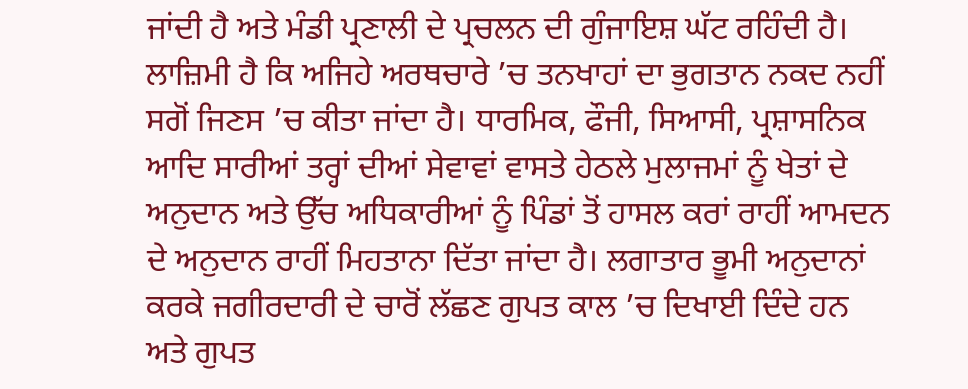ਜਾਂਦੀ ਹੈ ਅਤੇ ਮੰਡੀ ਪ੍ਰਣਾਲੀ ਦੇ ਪ੍ਰਚਲਨ ਦੀ ਗੁੰਜਾਇਸ਼ ਘੱਟ ਰਹਿੰਦੀ ਹੈ। ਲਾਜ਼ਿਮੀ ਹੈ ਕਿ ਅਜਿਹੇ ਅਰਥਚਾਰੇ ’ਚ ਤਨਖਾਹਾਂ ਦਾ ਭੁਗਤਾਨ ਨਕਦ ਨਹੀਂ ਸਗੋਂ ਜਿਣਸ ’ਚ ਕੀਤਾ ਜਾਂਦਾ ਹੈ। ਧਾਰਮਿਕ, ਫੌਜੀ, ਸਿਆਸੀ, ਪ੍ਰਸ਼ਾਸਨਿਕ ਆਦਿ ਸਾਰੀਆਂ ਤਰ੍ਹਾਂ ਦੀਆਂ ਸੇਵਾਵਾਂ ਵਾਸਤੇ ਹੇਠਲੇ ਮੁਲਾਜਮਾਂ ਨੂੰ ਖੇਤਾਂ ਦੇ ਅਨੁਦਾਨ ਅਤੇ ਉੱਚ ਅਧਿਕਾਰੀਆਂ ਨੂੰ ਪਿੰਡਾਂ ਤੋਂ ਹਾਸਲ ਕਰਾਂ ਰਾਹੀਂ ਆਮਦਨ ਦੇ ਅਨੁਦਾਨ ਰਾਹੀਂ ਮਿਹਤਾਨਾ ਦਿੱਤਾ ਜਾਂਦਾ ਹੈ। ਲਗਾਤਾਰ ਭੂਮੀ ਅਨੁਦਾਨਾਂ ਕਰਕੇ ਜਗੀਰਦਾਰੀ ਦੇ ਚਾਰੋਂ ਲੱਛਣ ਗੁਪਤ ਕਾਲ ’ਚ ਦਿਖਾਈ ਦਿੰਦੇ ਹਨ ਅਤੇ ਗੁਪਤ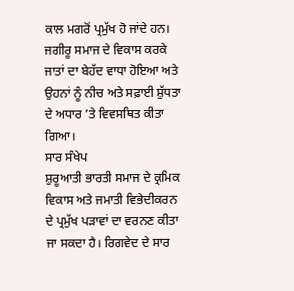ਕਾਲ ਮਗਰੋਂ ਪ੍ਰਮੁੱਖ ਹੋ ਜਾਂਦੇ ਹਨ। ਜਗੀਰੂ ਸਮਾਜ ਦੇ ਵਿਕਾਸ ਕਰਕੇ ਜਾਤਾਂ ਦਾ ਬੇਹੱਦ ਵਾਧਾ ਹੋਇਆ ਅਤੇ ਉਹਨਾਂ ਨੂੰ ਨੀਚ ਅਤੇ ਸਫ਼ਾਈ ਸ਼ੁੱਧਤਾ ਦੇ ਅਧਾਰ ’ਤੇ ਵਿਵਸਥਿਤ ਕੀਤਾ ਗਿਆ।
ਸਾਰ ਸੰਖੇਪ
ਸ਼ੁਰੂਆਤੀ ਭਾਰਤੀ ਸਮਾਜ ਦੇ ਕ੍ਰਮਿਕ ਵਿਕਾਸ ਅਤੇ ਜਮਾਤੀ ਵਿਭੇਦੀਕਰਨ ਦੇ ਪ੍ਰਮੁੱਖ ਪੜਾਵਾਂ ਦਾ ਵਰਨਣ ਕੀਤਾ ਜਾ ਸਕਦਾ ਹੈ। ਰਿਗਵੇਦ ਦੇ ਸਾਰ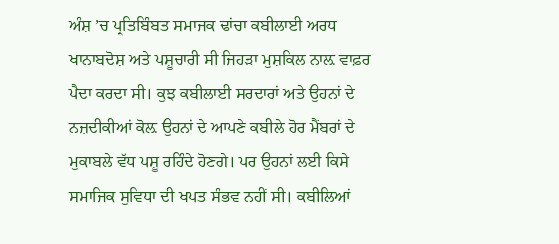ਅੰਸ਼ ’ਚ ਪ੍ਰਤਿਬਿੰਬਤ ਸਮਾਜਕ ਢਾਂਚਾ ਕਬੀਲਾਈ ਅਰਧ ਖਾਨਾਬਦੋਸ਼ ਅਤੇ ਪਸ਼ੂਚਾਰੀ ਸੀ ਜਿਹੜਾ ਮੁਸ਼ਕਿਲ ਨਾਲ਼ ਵਾਫ਼ਰ ਪੈਦਾ ਕਰਦਾ ਸੀ। ਕੁਝ ਕਬੀਲਾਈ ਸਰਦਾਰਾਂ ਅਤੇ ਉਹਨਾਂ ਦੇ ਨਜ਼ਦੀਕੀਆਂ ਕੋਲ਼ ਉਹਨਾਂ ਦੇ ਆਪਣੇ ਕਬੀਲੇ ਹੋਰ ਮੈਂਬਰਾਂ ਦੇ ਮੁਕਾਬਲੇ ਵੱਧ ਪਸ਼ੂ ਰਹਿੰਦੇ ਹੋਣਗੇ। ਪਰ ਉਹਨਾਂ ਲਈ ਕਿਸੇ ਸਮਾਜਿਕ ਸੁਵਿਧਾ ਦੀ ਖਪਤ ਸੰਭਵ ਨਹੀਂ ਸੀ। ਕਬੀਲਿਆਂ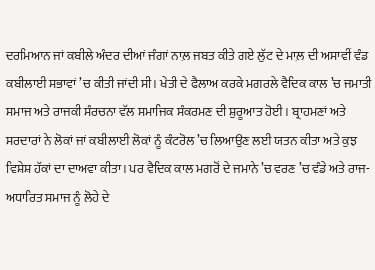ਦਰਮਿਆਨ ਜਾਂ ਕਬੀਲੇ ਅੰਦਰ ਦੀਆਂ ਜੰਗਾਂ ਨਾਲ਼ ਜਬਤ ਕੀਤੇ ਗਏ ਲੁੱਟ ਦੇ ਮਾਲ਼ ਦੀ ਅਸਾਵੀਂ ਵੰਡ ਕਬੀਲਾਈ ਸਭਾਵਾਂ ’ਚ ਕੀਤੀ ਜਾਂਦੀ ਸੀ। ਖੇਤੀ ਦੇ ਫੈਲਾਅ ਕਰਕੇ ਮਗਰਲੇ ਵੈਦਿਕ ਕਾਲ ’ਚ ਜਮਾਤੀ ਸਮਾਜ ਅਤੇ ਰਾਜਕੀ ਸੰਰਚਨਾ ਵੱਲ ਸਮਾਜਿਕ ਸੰਕਰਮਣ ਦੀ ਸ਼ੁਰੂਆਤ ਹੋਈ। ਬ੍ਰਾਹਮਣਾਂ ਅਤੇ ਸਰਦਾਰਾਂ ਨੇ ਲੋਕਾਂ ਜਾਂ ਕਬੀਲਾਈ ਲੋਕਾਂ ਨੂੰ ਕੰਟਰੋਲ ’ਚ ਲਿਆਉਣ ਲਈ ਯਤਨ ਕੀਤਾ ਅਤੇ ਕੁਝ ਵਿਸ਼ੇਸ਼ ਹੱਕਾਂ ਦਾ ਦਾਅਵਾ ਕੀਤਾ। ਪਰ ਵੈਦਿਕ ਕਾਲ ਮਗਰੋਂ ਦੇ ਜਮਾਨੇ ’ਚ ਵਰਣ ’ਚ ਵੰਡੇ ਅਤੇ ਰਾਜ-ਅਧਾਰਿਤ ਸਮਾਜ ਨੂੰ ਲੋਹੇ ਦੇ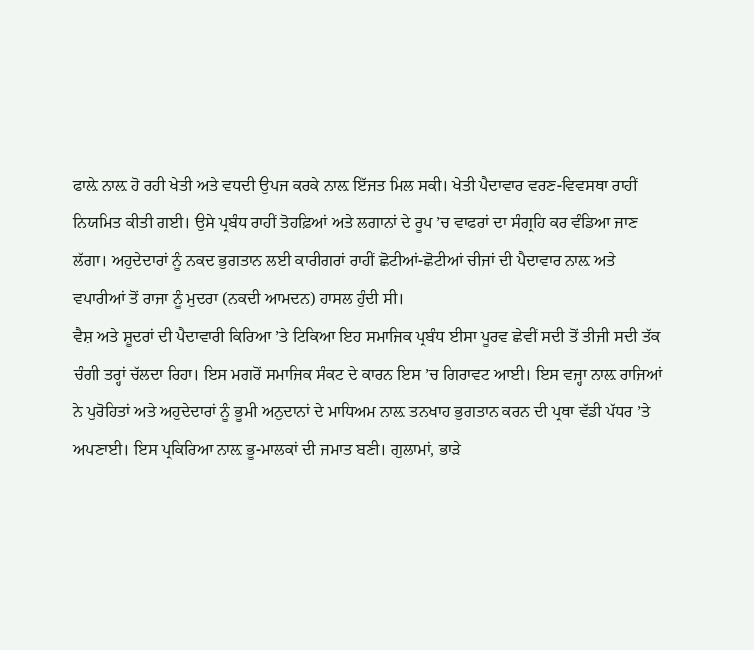ਫਾਲ਼ੇ ਨਾਲ਼ ਹੋ ਰਹੀ ਖੇਤੀ ਅਤੇ ਵਧਦੀ ਉਪਜ ਕਰਕੇ ਨਾਲ਼ ਇੱਜਤ ਮਿਲ ਸਕੀ। ਖੇਤੀ ਪੈਦਾਵਾਰ ਵਰਣ-ਵਿਵਸਥਾ ਰਾਹੀਂ ਨਿਯਮਿਤ ਕੀਤੀ ਗਈ। ਉਸੇ ਪ੍ਰਬੰਧ ਰਾਹੀਂ ਤੋਹਫ਼ਿਆਂ ਅਤੇ ਲਗਾਨਾਂ ਦੇ ਰੂਪ ’ਚ ਵਾਫਰਾਂ ਦਾ ਸੰਗ੍ਰਹਿ ਕਰ ਵੰਡਿਆ ਜਾਣ ਲੱਗਾ। ਅਹੁਦੇਦਾਰਾਂ ਨੂੰ ਨਕਦ ਭੁਗਤਾਨ ਲਈ ਕਾਰੀਗਰਾਂ ਰਾਹੀਂ ਛੋਟੀਆਂ-ਛੋਟੀਆਂ ਚੀਜਾਂ ਦੀ ਪੈਦਾਵਾਰ ਨਾਲ਼ ਅਤੇ ਵਪਾਰੀਆਂ ਤੋਂ ਰਾਜਾ ਨੂੰ ਮੁਦਰਾ (ਨਕਦੀ ਆਮਦਨ) ਹਾਸਲ ਹੁੰਦੀ ਸੀ।
ਵੈਸ਼ ਅਤੇ ਸ਼ੂਦਰਾਂ ਦੀ ਪੈਦਾਵਾਰੀ ਕਿਰਿਆ ’ਤੇ ਟਿਕਿਆ ਇਹ ਸਮਾਜਿਕ ਪ੍ਰਬੰਧ ਈਸਾ ਪੂਰਵ ਛੇਵੀਂ ਸਦੀ ਤੋਂ ਤੀਜੀ ਸਦੀ ਤੱਕ ਚੰਗੀ ਤਰ੍ਹਾਂ ਚੱਲਦਾ ਰਿਹਾ। ਇਸ ਮਗਰੋਂ ਸਮਾਜਿਕ ਸੰਕਟ ਦੇ ਕਾਰਨ ਇਸ ’ਚ ਗਿਰਾਵਟ ਆਈ। ਇਸ ਵਜ੍ਹਾ ਨਾਲ਼ ਰਾਜਿਆਂ ਨੇ ਪੁਰੋਹਿਤਾਂ ਅਤੇ ਅਹੁਦੇਦਾਰਾਂ ਨੂੰ ਭੂਮੀ ਅਨੁਦਾਨਾਂ ਦੇ ਮਾਧਿਅਮ ਨਾਲ਼ ਤਨਖਾਹ ਭੁਗਤਾਨ ਕਰਨ ਦੀ ਪ੍ਰਥਾ ਵੱਡੀ ਪੱਧਰ ’ਤੇ ਅਪਣਾਈ। ਇਸ ਪ੍ਰਕਿਰਿਆ ਨਾਲ਼ ਭੂ-ਮਾਲਕਾਂ ਦੀ ਜਮਾਤ ਬਣੀ। ਗੁਲਾਮਾਂ, ਭਾੜੇ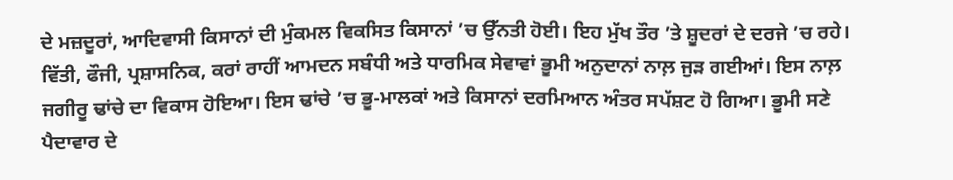ਦੇ ਮਜ਼ਦੂਰਾਂ, ਆਦਿਵਾਸੀ ਕਿਸਾਨਾਂ ਦੀ ਮੁੰਕਮਲ ਵਿਕਸਿਤ ਕਿਸਾਨਾਂ ’ਚ ਉੱਨਤੀ ਹੋਈ। ਇਹ ਮੁੱਖ ਤੌਰ ’ਤੇ ਸ਼ੂਦਰਾਂ ਦੇ ਦਰਜੇ ’ਚ ਰਹੇ। ਵਿੱਤੀ, ਫੌਜੀ, ਪ੍ਰਸ਼ਾਸਨਿਕ, ਕਰਾਂ ਰਾਹੀਂ ਆਮਦਨ ਸਬੰਧੀ ਅਤੇ ਧਾਰਮਿਕ ਸੇਵਾਵਾਂ ਭੂਮੀ ਅਨੁਦਾਨਾਂ ਨਾਲ਼ ਜੁੜ ਗਈਆਂ। ਇਸ ਨਾਲ਼ ਜਗੀਰੂ ਢਾਂਚੇ ਦਾ ਵਿਕਾਸ ਹੋਇਆ। ਇਸ ਢਾਂਚੇ ’ਚ ਭੂ-ਮਾਲਕਾਂ ਅਤੇ ਕਿਸਾਨਾਂ ਦਰਮਿਆਨ ਅੰਤਰ ਸਪੱਸ਼ਟ ਹੋ ਗਿਆ। ਭੂਮੀ ਸਣੇ ਪੈਦਾਵਾਰ ਦੇ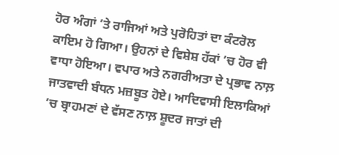ਹੋਰ ਅੰਗਾਂ ’ਤੇ ਰਾਜਿਆਂ ਅਤੇ ਪੁਰੋਹਿਤਾਂ ਦਾ ਕੰਟਰੋਲ ਕਾਇਮ ਹੋ ਗਿਆ। ਉਹਨਾਂ ਦੇ ਵਿਸ਼ੇਸ਼ ਹੱਕਾਂ ’ਚ ਹੋਰ ਵੀ ਵਾਧਾ ਹੋਇਆ। ਵਪਾਰ ਅਤੇ ਨਗਰੀਅਤਾ ਦੇ ਪ੍ਰਭਾਵ ਨਾਲ਼ ਜਾਤਵਾਦੀ ਬੰਧਨ ਮਜ਼ਬੂਤ ਹੋਏ। ਆਦਿਵਾਸੀ ਇਲਾਕਿਆਂ ’ਚ ਬ੍ਰਾਹਮਣਾਂ ਦੇ ਵੱਸਣ ਨਾਲ਼ ਸ਼ੂਦਰ ਜਾਤਾਂ ਦੀ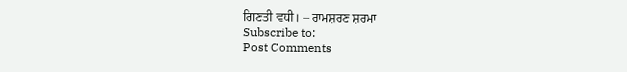ਗਿਣਤੀ ਵਧੀ। – ਰਾਮਸ਼ਰਣ ਸ਼ਰਮਾ
Subscribe to:
Post Comments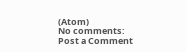(Atom)
No comments:
Post a Comment